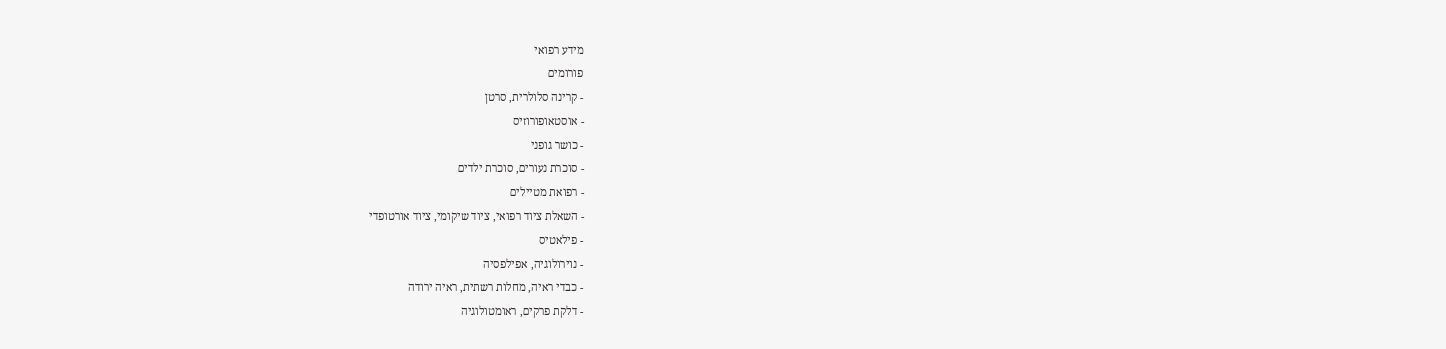מידע רפואי
פורומים
- קרינה סלולרית, סרטן
- אוסטאופורוזיס
- כושר גופני
- סוכרת נעורים, סוכרת ילדים
- רפואת מטיילים
- השאלת ציוד רפואי, ציוד שיקומי, ציוד אורטופדי
- פילאטיס
- נוירולוגיה, אפילפסיה
- כבדי ראיה, מחלות רשתית, ראיה ירודה
- דלקת פרקים, ראומטולוגיה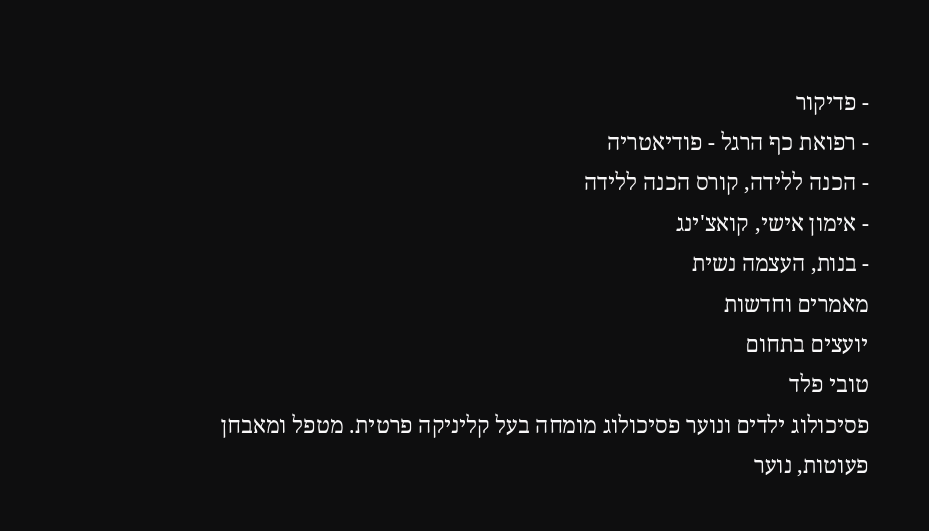- פדיקור
- רפואת כף הרגל - פודיאטריה
- הכנה ללידה, קורס הכנה ללידה
- אימון אישי, קואצ'ינג
- בנות, העצמה נשית
מאמרים וחדשות
יועצים בתחום
טובי פלד
פסיכולוג ילדים ונוער פסיכולוג מומחה בעל קליניקה פרטית. מטפל ומאבחן פעוטות, נוער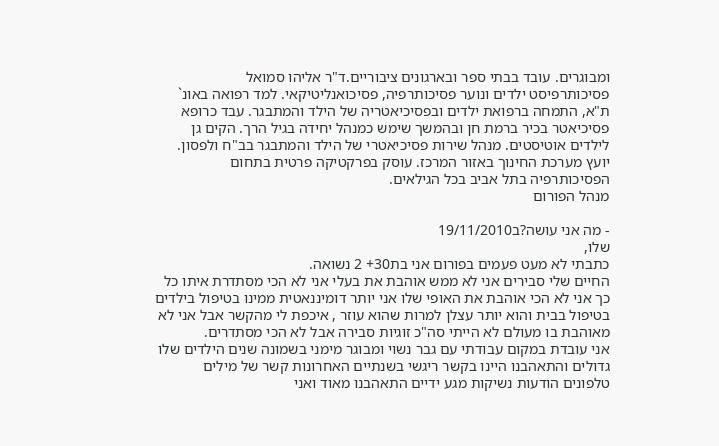ומבוגרים. עובד בבתי ספר ובארגונים ציבוריים.ד"ר אליהו סמואל
פסיכותרפיסט ילדים ונוער פסיכותרפיה, פסיכואנליטיקאי. למד רפואה באונ` ת"א, התמחה ברפואת ילדים ובפסיכיאטריה של הילד והמתבגר. עבד כרופא פסיכיאטר בכיר ברמת חן ובהמשך שימש כמנהל יחידה בגיל הרך. הקים גן לילדים אוטיסטים. מנהל שירות פסיכיאטרי של הילד והמתבגר בב"ח ולפסון. יועץ מערכת החינוך באזור המרכז. עוסק בפרקטיקה פרטית בתחום הפסיכותרפיה בתל אביב בכל הגילאים.
מנהל הפורום

- מה אני עושה?ב19/11/2010
שלו,
כתבתי לא מעט פעמים בפורום אני בת30+ 2 נשואה.
החיים שלי סבירים אני לא ממש אוהבת את בעלי אני לא הכי מסתדרת איתו כל כך אני לא הכי אוהבת את האופי שלו אני יותר דומיננאטית ממינו בטיפול בילדים בטיפול בבית והוא יותר עצלן למרות שהוא עוזר , איכפת לי מהקשר אבל אני לא מאוהבת בו מעולם לא הייתי סה"כ זוגיות סבירה אבל לא הכי מסתדרים.
אני עובדת במקום עבודתי עם גבר נשוי ומבוגר מימני בשמונה שנים הילדים שלו גדולים והתאהבנו היינו בקשר ריגשי בשנתיים האחרונות קשר של מילים טלפונים הודעות נשיקות מגע ידיים התאהבנו מאוד ואני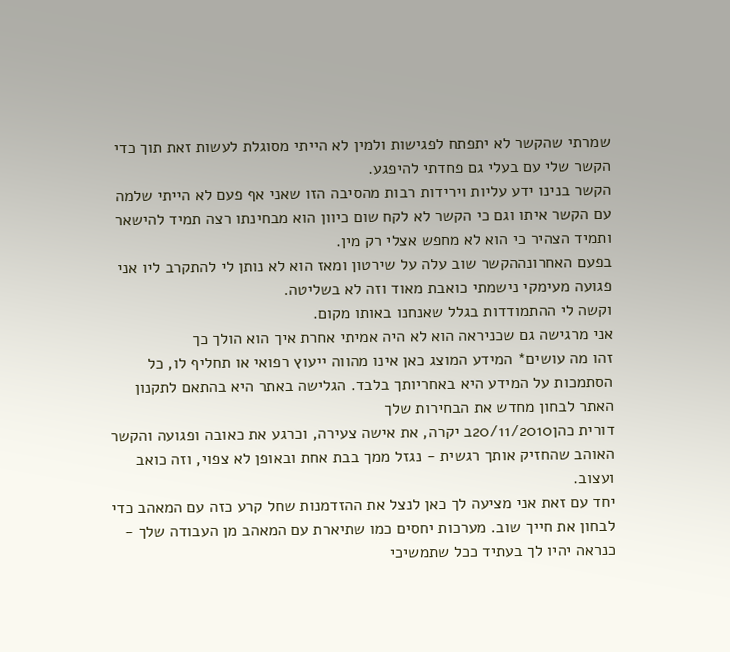שמרתי שהקשר לא יתפתח לפגישות ולמין לא הייתי מסוגלת לעשות זאת תוך כדי הקשר שלי עם בעלי גם פחדתי להיפגע.
הקשר בנינו ידע עליות וירידות רבות מהסיבה הזו שאני אף פעם לא הייתי שלמה עם הקשר איתו וגם כי הקשר לא לקח שום כיוון הוא מבחינתו רצה תמיד להישאר ותמיד הצהיר כי הוא לא מחפש אצלי רק מין.
בפעם האחרונההקשר שוב עלה על שירטון ומאז הוא לא נותן לי להתקרב ליו אני פגועה מעימקי נישמתי כואבת מאוד וזה לא בשליטה.
וקשה לי ההתמודדות בגלל שאנחנו באותו מקום.
אני מרגישה גם שכניראה הוא לא היה אמיתי אחרת איך הוא הולך כך
זהו מה עושים* המידע המוצג כאן אינו מהווה ייעוץ רפואי או תחליף לו, כל הסתמכות על המידע היא באחריותך בלבד. הגלישה באתר היא בהתאם לתקנון האתר לבחון מחדש את הבחירות שלך
דורית כהן20/11/2010ב יקרה, את אישה צעירה, וכרגע את כאובה ופגועה והקשר האוהב שהחזיק אותך רגשית - נגזל ממך בבת אחת ובאופן לא צפוי, וזה כואב ועצוב.
יחד עם זאת אני מציעה לך כאן לנצל את ההזדמנות שחל קרע כזה עם המאהב כדי לבחון את חייך שוב. מערכות יחסים כמו שתיארת עם המאהב מן העבודה שלך - כנראה יהיו לך בעתיד ככל שתמשיכי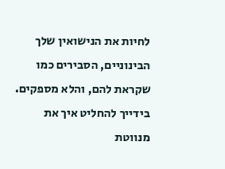לחיות את הנישואין שלך הבינוניים, הסבירים כמו שקראת להם, והלא מספקים.
בידייך להחליט איך את מנווטת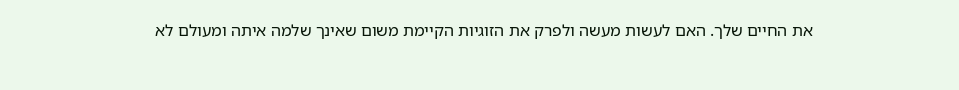את החיים שלך. האם לעשות מעשה ולפרק את הזוגיות הקיימת משום שאינך שלמה איתה ומעולם לא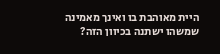היית מאוהבת בו ואינך מאמינה שמשהו ישתנה בכיוון הזה?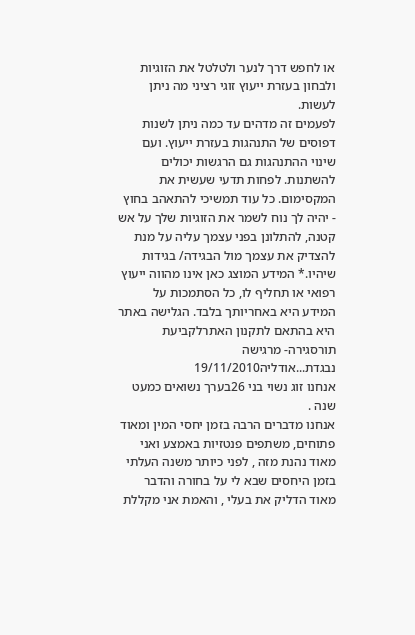או לחפש דרך לנער ולטלטל את הזוגיות ולבחון בעזרת ייעוץ זוגי רציני מה ניתן לעשות.
לפעמים זה מדהים עד כמה ניתן לשנות דפוסים של התנהגות בעזרת ייעוץ. ועם שינוי ההתנהגות גם הרגשות יכולים להשתנות. לפחות תדעי שעשית את המקסימום. כל עוד תמשיכי להתאהב בחוץ - יהיה לך נוח לשמר את הזוגיות שלך על אש קטנה, להתלונן בפני עצמך עליה על מנת להצדיק את עצמך מול הבגידה/ בגידות שיהיו.* המידע המוצג כאן אינו מהווה ייעוץ רפואי או תחליף לו, כל הסתמכות על המידע היא באחריותך בלבד. הגלישה באתר היא בהתאם לתקנון האתרלקביעת תורסגירה- מרגישה נבגדת...אודליה19/11/2010
אנחנו זוג נשוי בני 26בערך נשואים כמעט שנה .
אנחנו מדברים הרבה בזמן יחסי המין ומאוד פתוחים, משתפים פנטזיות באמצע ואני מאוד נהנת מזה , לפני כיותר משנה העלתי בזמן היחסים שבא לי על בחורה והדבר מאוד הדליק את בעלי , והאמת אני מקללת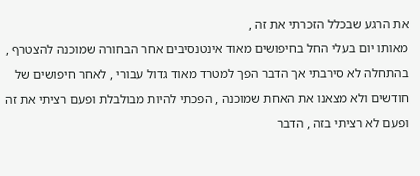את הרגע שבכלל הזכרתי את זה ,
מאותו יום בעלי החל בחיפושים מאוד אינטנסיבים אחר הבחורה שמוכנה להצטרף , בהתחלה לא סירבתי אך הדבר הפך למטרד מאוד גדול עבורי , לאחר חיפושים של חודשים ולא מצאנו את האחת שמוכנה , הפכתי להיות מבולבלת ופעם רציתי את זה ופעם לא רציתי בזה , הדבר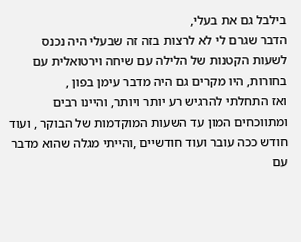בילבל גם את בעלי,
הדבר שגרם לי לא לרצות בזה זה שבעלי היה נכנס לשעות הקטנות של הלילה עם שיחה וירטואלית עם בחורות, היו מקרים גם היה מדבר עימן בפון ,
ואז התחלתי להרגיש רע יותר ויותר, והיינו רבים ומתווכחים המון עד השעות המוקדמות של הבוקר , ועוד חודש ככה עובר ועוד חודשיים ,והייתי מגלה שהוא מדבר עם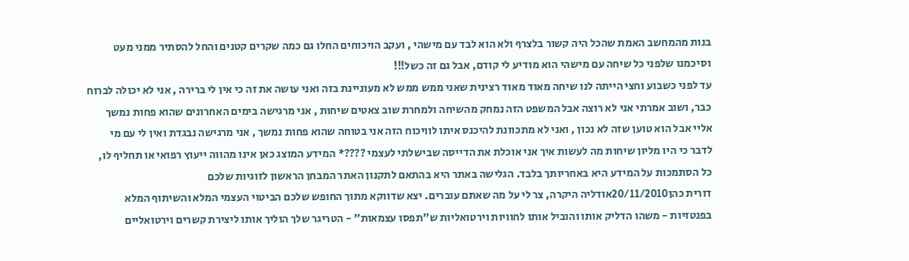בנות מהמחשב האמת שהכל היה קשור בלצרף ולא הוא לבד עם מישהי , ועקב הויכוחים החלו גם כמה שקרים קטנים והחל להסתיר ממני מעט וסיכמנו שלפני כל שיחה עם מישהי הוא מודיע לי קודם, אבל גם זה כשל!!!
עד לפני כשבוע וחצי הייתה לנו שיחה מאוד מאוד רצינית שאני ממש ממש לא מעוניינת בזה ואני עושה את זה כי אין לי ברירה , אני לא יכולה לברוח כבר, ושוב אמרתי אני לא רוצה אבל המשפט הזה נמחק מהשיחה ולמחרת שוב צאטים שיחות , אני מרגישה בימים האחרונים שהוא פחות נמשך אליי אבל הוא טוען שזה לא נכון , ואני לא מתכוונת להיכנס איתו לוויכוח הזה אני בטוחה שהוא פחות נמשך , אני מרגישה נבגדת ואין לי עם מי לדבר כי היו מליון שיחות מה לעשות איך אני אוכלת את הדייסה שבישלתי לעצמי ????* המידע המוצג כאן אינו מהווה ייעוץ רפואי או תחליף לו, כל הסתמכות על המידע היא באחריותך בלבד. הגלישה באתר היא בהתאם לתקנון האתר המבחן הראשון לזוגיות שלכם
דורית כהן20/11/2010אודליה היקרה, צר לי על מה שאתם עוברים. יצא שדווקא מתוך החופש שלכם הביטוי העצמי המלא והשיתוף המלא בפנטזיות - משהו הדליק אותו והוביל אותו לחוויות וירטואליות ש"תפסו עצמאות" - הטריגר שלך הוליך אותו ליצירת קשרים וירטואליים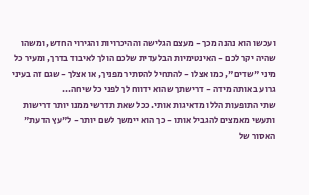ועכשו הוא נהנה מכך - מעצם הגלישה וההיכרויות והגירוי החדש, ומשהו שהיה יקר לכם - האינטימיות הבלעדית שלכם הולך לאיבוד בדרך, ומעיר כל מיני "שדים", כמו אצלו - להתחיל להסתיר מפניך, או אצלך - שגם זה בעיני גרוע באותה מידה - דרישתך שהוא ידווח לך לפני כל שיחה...
שתי התופעות הללו מדאיגות אותי. ככל שאת תדרשי ממנו יותר דרישות ותעשי מאמצים להגביל אותו - כך הוא יימשך לשם יותר - ל"עץ הדעת" האסור של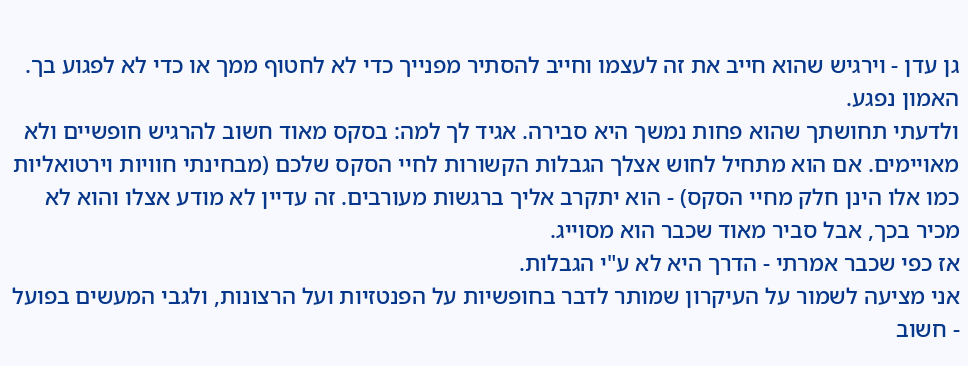גן עדן - וירגיש שהוא חייב את זה לעצמו וחייב להסתיר מפנייך כדי לא לחטוף ממך או כדי לא לפגוע בך.
האמון נפגע.
ולדעתי תחושתך שהוא פחות נמשך היא סבירה. אגיד לך למה: בסקס מאוד חשוב להרגיש חופשיים ולא מאויימים. אם הוא מתחיל לחוש אצלך הגבלות הקשורות לחיי הסקס שלכם (מבחינתי חוויות וירטואליות כמו אלו הינן חלק מחיי הסקס) - הוא יתקרב אליך ברגשות מעורבים. זה עדיין לא מודע אצלו והוא לא מכיר בכך, אבל סביר מאוד שכבר הוא מסוייג.
אז כפי שכבר אמרתי - הדרך היא לא ע"י הגבלות.
אני מציעה לשמור על העיקרון שמותר לדבר בחופשיות על הפנטזיות ועל הרצונות, ולגבי המעשים בפועל - חשוב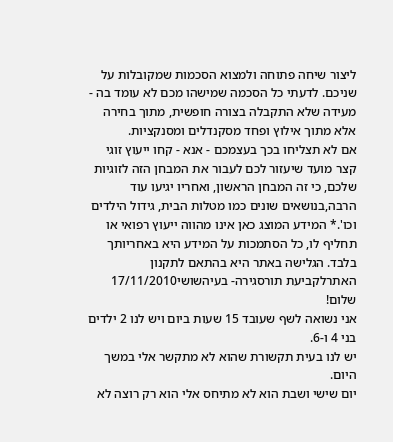ליצור שיחה פתוחה ולמצוא הסכמות שמקובלות על שניכם. לדעתי כל הסכמה שמישהו מכם לא עומד בה - מעידה שלא התקבלה בצורה חופשית, מתוך בחירה אלא מתוך אילוץ ופחד מסקנדלים ומסנקציות.
אם לא תצליחו בכך בעצמכם - אנא - קחו ייעוץ זוגי קצר מועד שיעזור לכם לעבור את המבחן הזה לזוגיות שלכם, כי זה המבחן הראשון, ואחריו יגיעו עוד הרבה,בנושאים שונים כמו מטלות הבית, גידול הילדים וכו'.* המידע המוצג כאן אינו מהווה ייעוץ רפואי או תחליף לו, כל הסתמכות על המידע היא באחריותך בלבד. הגלישה באתר היא בהתאם לתקנון האתרלקביעת תורסגירה- בעיהשושי17/11/2010
שלום!
אני נשואה לשף שעובד 15 שעות ביום ויש לנו 2 ילדים בני 4 ו-6.
יש לנו בעית תקשורת שהוא לא מתקשר אלי במשך היום.
יום שישי ושבת הוא לא מתיחס אלי הוא רק רוצה לא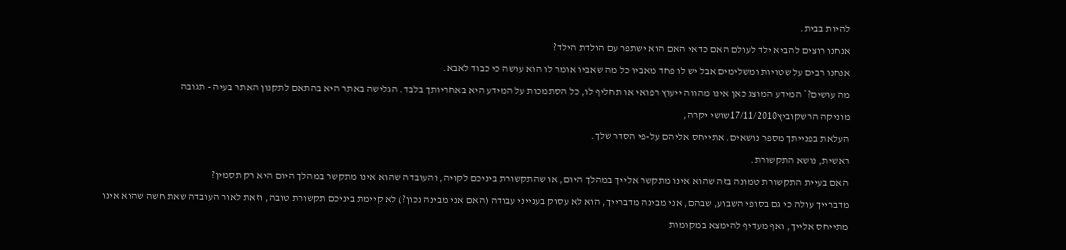להיות בבית.
אנחנו רוצים להביא ילד לעולם האם כדאי האם הוא ישתפר עם הולדת הילד?
אנחנו רבים על שטויות ומשלימים אבל יש לו פחד מאביו כל מה שאביו אומר לו הוא עושה כי כבוד לאבא.
מה עושים?* המידע המוצג כאן אינו מהווה ייעוץ רפואי או תחליף לו, כל הסתמכות על המידע היא באחריותך בלבד. הגלישה באתר היא בהתאם לתקנון האתר בעיה - תגובה
מוניקה הרשקוביץ17/11/2010שושי יקרה,
העלאת בפנייתך מספר נושאים. אתייחס אליהם על-פי הסדר שלך.
ראשית, נושא התקשורת.
האם בעיית התקשורת טמונה בזה שהוא אינו מתקשר אלייך במהלך היום, או שהתקשורת ביניכם לקויה, והעובדה שהוא אינו מתקשר במהלך היום היא רק תסמין?
מדברייך עולה כי גם בסופי השבוע, שבהם, אני מבינה מדברייך, הוא לא עסוק בענייני עבודה (האם אני מבינה נכון?) לא קיימת ביניכם תקשורת טובה, וזאת לאור העובדה שאת חשה שהוא אינו מתייחס אלייך, ואף מעדיף להימצא במקומות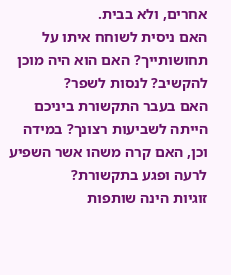אחרים, ולא בבית.
האם ניסית לשוחח איתו על תחושותייך? האם הוא היה מוכן להקשיב? לנסות לשפר?
האם בעבר התקשורת ביניכם הייתה לשביעות רצונך? במידה וכן, האם קרה משהו אשר השפיע לרעה ופגע בתקשורת?
זוגיות הינה שותפות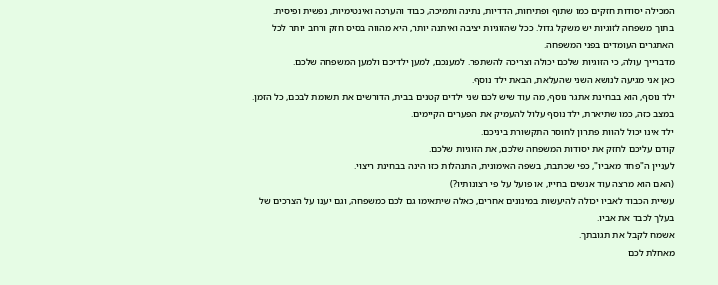המכילה יסודות חזקים כמו שתוף ופתיחות, הדדיות, נתינה ותמיכה, כבוד והערכה ואינטימיות, נפשית ופיסית.
בתוך משפחה לזוגיות יש משקל גדול. ככל שהזוגיות יציבה ואיתנה יותר, היא מהווה בסיס חזק ורחב יותר לכל האתגרים העומדים בפני המשפחה.
מדברייך עולה, כי הזוגיות שלכם יכולה וצריכה להשתפר. למענכם, למען ילדיכם ולמען המשפחה שלכם.
כאן אני מגיעה לנושא השני שהעלאת, הבאת ילד נוסף.
ילד נוסף, הוא בבחינת אתגר נוסף, מה עוד שיש לכם שני ילדים קטנים בבית, הדורשים את תשומת לבכם, כל הזמן.
במצב כזה, כמו שתיארת, ילד נוסף עלול להעמיק את הפערים הקיימים.
ילד אינו יכול להוות פתרון לחוסר התקשורת ביניכם.
קודם עליכם לחזק את יסודות המשפחה שלכם, את הזוגיות שלכם.
לעניין ה"פחד מאביו", כפי שכתבת, בשפה האימונית, התנהלות כזו הינה בבחינת ריצוי.
(האם הוא מרצה עוד אנשים בחייו, או פועל על פי רצונותיו?)
עשיית הכבוד לאביו יכולה להיעשות במינונים אחרים, כאלה שיתאימו גם לכם כמשפחה, וגם יענו על הצרכים של בעלך לכבד את אביו.
אשמח לקבל את תגובתך.
מאחלת לכם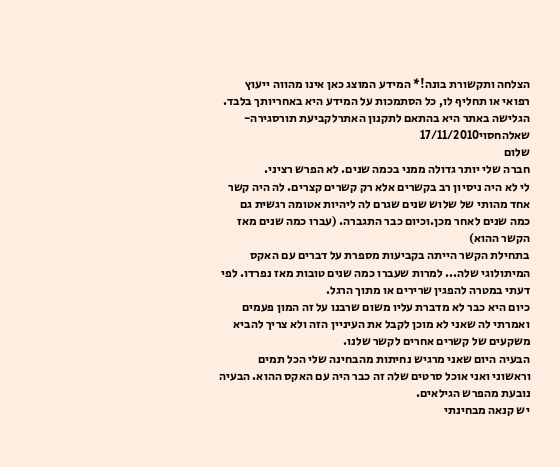הצלחה ותקשורת בונה!* המידע המוצג כאן אינו מהווה ייעוץ רפואי או תחליף לו, כל הסתמכות על המידע היא באחריותך בלבד. הגלישה באתר היא בהתאם לתקנון האתרלקביעת תורסגירה- שאלהחסוי17/11/2010
שלום
חברה שלי יותר גדולה ממני בכמה שנים. לא הפרש רציני.
לי לא היה ניסיון רב בקשרים אלא רק קשרים קצרים. לה היה קשר אחד מהותי של שלוש שנים שגרם לה ליהיות אטומה רגשית גם כמה שנים לאחר מכן.וכיום כבר התגברה. (עברו כמה שנים מאז הקשר ההוא)
בתחילת הקשר הייתה בקביעות מספרת על דברים עם האקס המיתולוגי שלה... למרות שעברו כמה שנים טובות מאז נפרדו. לפי דעתי במטרה להפגין שרירים או מתוך הרגל.
כיום היא כבר לא מדברת עליו משום שרבנו על זה המון פעמים ואמרתי לה שאני לא מוכן לקבל את העיניין הזה ולא צריך להביא משקעים של קשרים אחרים לקשר שלנו.
הבעיה היום שאני מרגיש נחיתות מהבחינה שלי הכל תמים וראשוני ואני אוכל סרטים שלה זה כבר היה עם האקס ההוא. הבעיה נובעת מהפרש הגילאים.
יש קנאה מבחינתי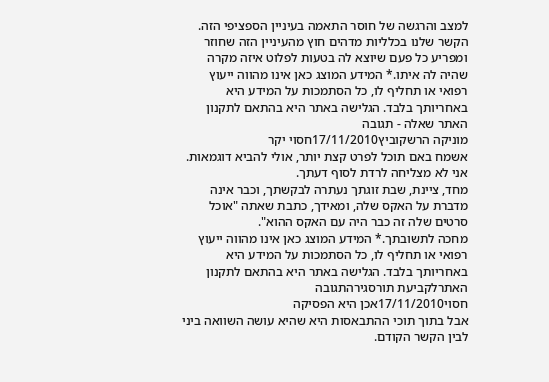למצב והרגשה של חוסר התאמה בעיניין הספציפי הזה.
הקשר שלנו בכלליות מדהים חוץ מהעיניין הזה שחוזר ומפריע כל פעם שיוצא לה בטעות לפלוט איזה מקרה שהיה לה איתו.* המידע המוצג כאן אינו מהווה ייעוץ רפואי או תחליף לו, כל הסתמכות על המידע היא באחריותך בלבד. הגלישה באתר היא בהתאם לתקנון האתר שאלה - תגובה
מוניקה הרשקוביץ17/11/2010חסוי יקר
אשמח באם תוכל לפרט קצת יותר, אולי להביא דוגמאות.
אני לא מצליחה לרדת לסוף דעתך.
מחד, ציינת, שבת זוגתך נעתרה לבקשתך, וכבר אינה מדברת על האקס שלה, ומאידך, כתבת שאתה "אוכל סרטים שלה זה כבר היה עם האקס ההוא".
מחכה לתשובתך.* המידע המוצג כאן אינו מהווה ייעוץ רפואי או תחליף לו, כל הסתמכות על המידע היא באחריותך בלבד. הגלישה באתר היא בהתאם לתקנון האתרלקביעת תורסגירהתגובה
חסוי17/11/2010אכן היא הפסיקה
אבל בתוך תוכי ההתבאסות היא שהיא עושה השוואה ביני לבין הקשר הקודם.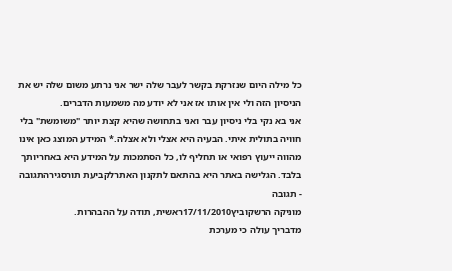כל מילה היום שנזרקת בקשר לעבר שלה ישר אני נרתע משום שלה יש את הניסיון הזה ולי אין אותו אז אני לא יודע מה משמעות הדברים.
אני בא נקי בלי ניסיון עבר ואני בתחושה שהיא קצת יותר "משומשת" בלי חוויה בתולית איתי. הבעיה היא אצלי ולא אצלה.* המידע המוצג כאן אינו מהווה ייעוץ רפואי או תחליף לו, כל הסתמכות על המידע היא באחריותך בלבד. הגלישה באתר היא בהתאם לתקנון האתרלקביעת תורסגירהתגובה - תגובה
מוניקה הרשקוביץ17/11/2010ראשית, תודה על ההבהרות.
מדבריך עולה כי מערכת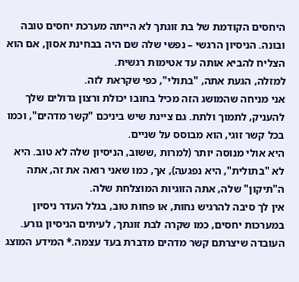היחסים הקודמת של בת זוגתך לא הייתה מערכת יחסים טובה ובונה. הניסיון הרגשי – נפשי שלה שם היה בבחינת אסון, אם הוא הצליח להביא אותה עד אטימות רגשית.
למזלה, הגעת אתה, "בתולי", כפי שקראת לזה.
אני מניחה שהמושג הזה מכיל בחובו יכולת ורצון גדולים שלך להעניק, לתמוך ולתת. גם ציינת שיש ביניכם "קשר מדהים", וכמו בכל קשר זוגי, הוא מבוסס על שניים.
היא אולי מנוסה יותר (למרות ,ששוב, הניסיון שלה לא טוב. היא לא "בתולית", היא נפגעה), אך, כמו שאני רואה את זה, אתה ה"תיקון" שלה, אתה הזוגיות המוצלחת שלה.
אין לך סיבה להרגיש נחות, או פחות טוב, בגלל העדר ניסיון במערכות יחסים, כמו שקרה לבת זוגתך, לעיתים הניסיון גורע.
העובדה שיצרתם קשר מדהים מדברת בעד עצמה.* המידע המוצג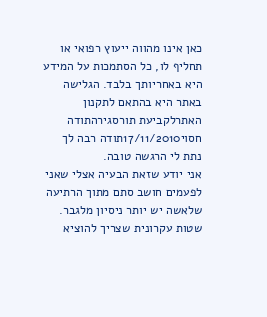כאן אינו מהווה ייעוץ רפואי או תחליף לו, כל הסתמכות על המידע היא באחריותך בלבד. הגלישה באתר היא בהתאם לתקנון האתרלקביעת תורסגירהתודה
חסוי17/11/2010תודה רבה לך
נתת לי הרגשה טובה.
אני יודע שזאת הבעיה אצלי שאני לפעמים חושב סתם מתוך הרתיעה שלאשה יש יותר ניסיון מלגבר.
שטות עקרונית שצריך להוציא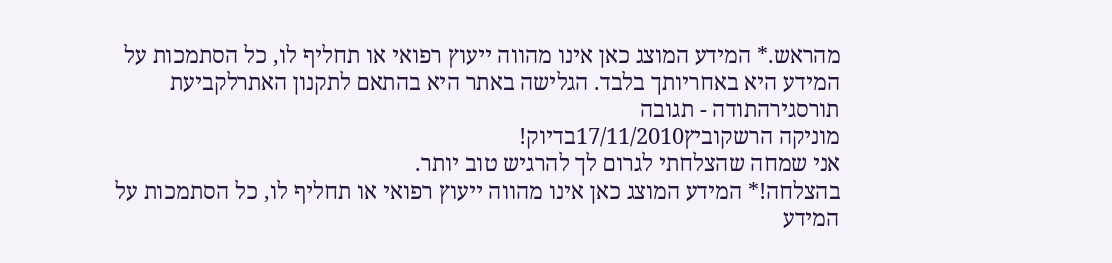מהראש.* המידע המוצג כאן אינו מהווה ייעוץ רפואי או תחליף לו, כל הסתמכות על המידע היא באחריותך בלבד. הגלישה באתר היא בהתאם לתקנון האתרלקביעת תורסגירהתודה - תגובה
מוניקה הרשקוביץ17/11/2010בדיוק!
אני שמחה שהצלחתי לגרום לך להרגיש טוב יותר.
בהצלחה!* המידע המוצג כאן אינו מהווה ייעוץ רפואי או תחליף לו, כל הסתמכות על המידע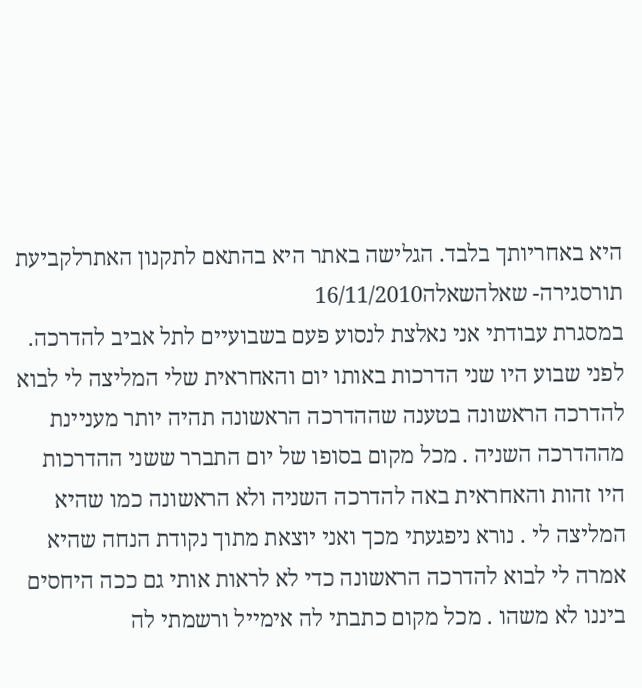היא באחריותך בלבד. הגלישה באתר היא בהתאם לתקנון האתרלקביעת תורסגירה- שאלהשאלה16/11/2010
במסגרת עבודתי אני נאלצת לנסוע פעם בשבועיים לתל אביב להדרכה. לפני שבוע היו שני הדרכות באותו יום והאחראית שלי המליצה לי לבוא להדרכה הראשונה בטענה שההדרכה הראשונה תהיה יותר מעניינת מההדרכה השניה . מכל מקום בסופו של יום התברר ששני ההדרכות היו זהות והאחראית באה להדרכה השניה ולא הראשונה כמו שהיא המליצה לי . נורא ניפגעתי מכך ואני יוצאת מתוך נקודת הנחה שהיא אמרה לי לבוא להדרכה הראשונה כדי לא לראות אותי גם ככה היחסים ביננו לא משהו . מכל מקום כתבתי לה אימייל ורשמתי לה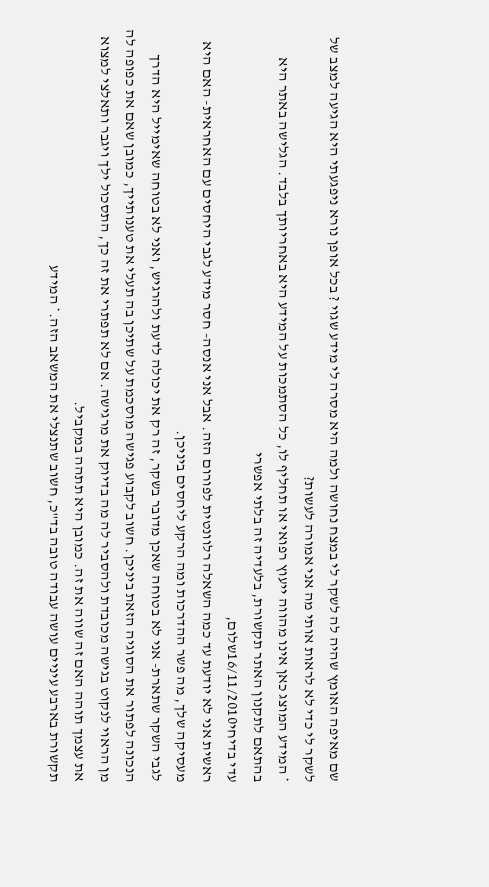שם מאיפה האומץ שהיה לה לשקר לי במצח נחושה ולמה היא מסרה לי מידע שגוי ? בכל אופן נורא ניפגעתי היא הגיעה למצב של לשקר לי כדי לא לראות אותי מה אני אמורה לעשות?
* המידע המוצג כאן אינו מהווה ייעוץ רפואי או תחליף לו, כל הסתמכות על המידע היא באחריותך בלבד. הגלישה באתר היא בהתאם לתקנון האתר תקשורת, בלעדיה זה בלתי אפשרי
עדי בדיחי16/11/2010שלום,
ראשית אני לא יודעת עד כמה השאלה רלוונטית לפורום הזה. אבל אני אנסה- חסר מידע לגבי היחסים עם האחראית- האם היא מעסיקה שלך, מה פשר ההדרכות ומה הרקע ליחסים ביניכן.
לגבי השקר שתארת- אני לא בטוחה שאכן מדובר בשקר, זה רק את יכולה לדעת ולהרגיש, ואני לא בטוחה שאימייל היא הדרך הנכונה לפתור את הסוגיה הזאת ביניכן. חשוב לקבוע פגישה מוסכמת על שתיכן בה תעלי את טענותייך, כמובן שאם את כפופה לה מן הראוי לנקוט בגישה מכובדת ולהסביר לה מה בדיוק את מרגישה. אם לא תפתרי את זה כך, התסכול ילך ויגבר ותאלצי למצוא את עצמך תוהה האם זה שווה את זה. כמובן היא תתהה במקביל.
תקשורת בארבע עיניים עושה עבודה טובה בד"כ, חשוב שתנצלי את המשאב הזה.* המידע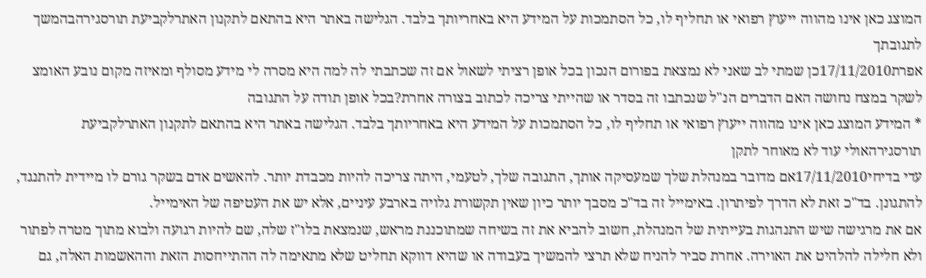המוצג כאן אינו מהווה ייעוץ רפואי או תחליף לו, כל הסתמכות על המידע היא באחריותך בלבד. הגלישה באתר היא בהתאם לתקנון האתרלקביעת תורסגירהבהמשך לתגובתך
אפרת17/11/2010כן שמתי לב שאני לא נמצאת בפורום הנכון בכל אופן רציתי לשאול אם זה שכתבתי לה למה היא מסרה לי מידע מסולף ומאיזה מקום נובע האומצ לשקר במצח נחושה האם הדברים הנ"ל שנכתבו זה בסדר או שהייתי צריכה לכתוב בצורה אחרת?בכל אופן תודה על התגובה
* המידע המוצג כאן אינו מהווה ייעוץ רפואי או תחליף לו, כל הסתמכות על המידע היא באחריותך בלבד. הגלישה באתר היא בהתאם לתקנון האתרלקביעת תורסגירהאולי עוד לא מאוחר לתקן
עדי בדיחי17/11/2010אם מדובר במנהלת שלך שמעסיקה אותך, התגובה שלך, לטעמי, היתה צריכה להיות מכבדת יותר. להאשים אדם בשקר גורם לו מיידית להתנגד, להתגונן. בד"כ זאת לא הדרך לפיתרון. באימייל זה בד"כ מסבך יותר כיון שאין תקשורת גלויה בארבע עיניים, אלא יש את העטיפה של האימייל.
אם את מרגישה שיש התנהגות בעייתית של המנהלת, חשוב להביא את זה בשיחה שמתוכננת מראש, שנמצאת בלו"ז שלה, שם להיות רגועה ולבוא מתוך מטרה לפתור ולא חלילה להלהיט את האוירה. אחרת סביר להניח שלא תרצי להמשיך בעבודה או שהיא דווקא תחליט שלא מתאימה לה ההתייחסות הזאת וההאשמות האלה, גם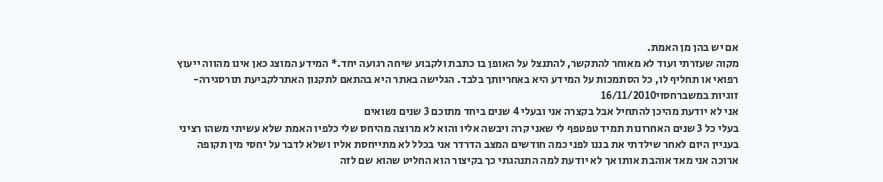אם יש בהן מן האמת.
מקוה שעזרתי ועוד לא מאוחר להתקשר, להתנצל על האופן בו כתבת ולקבוע שיחה רגועה יחד.* המידע המוצג כאן אינו מהווה ייעוץ רפואי או תחליף לו, כל הסתמכות על המידע היא באחריותך בלבד. הגלישה באתר היא בהתאם לתקנון האתרלקביעת תורסגירה- זוגיות במשברחסוי16/11/2010
אני לא יודעת מהיכן להתחיל אבל בקצרה אני ובעלי 4 שנים ביחד מתוכם 3 שנים נשואים
בעלי כל 3 שנים האחרונות תמיד טפטפף לי שאני קרה ויבשה אליו והוא לא מרוצה מהיחס שלי כלפיו האמת שלא עשיתי משהו רציני בעניין היום לאחר שילדתי את בננו לפני כמה חודשים המצב הדרדר אני בכלל לא מתייחסת אליו ושלא לדבר על יחסי מין תקופה ארוכה אני מאד אוהבת אותו אך לא יודעת למה התנהגתי כך בקיצור הוא החליט שהוא שם לזה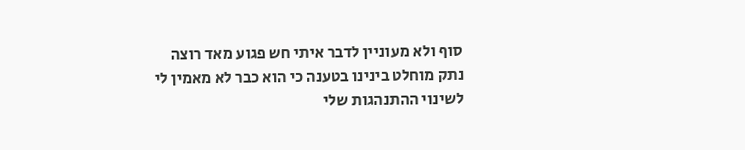סוף ולא מעוניין לדבר איתי חש פגוע מאד רוצה נתק מוחלט בינינו בטענה כי הוא כבר לא מאמין לי לשינוי ההתנהגות שלי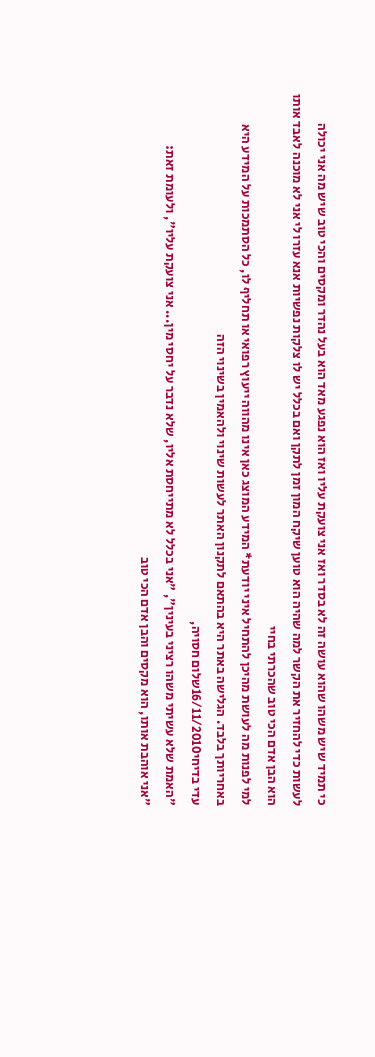כי תמיד שיש משהו שהוא עושה זה לא בסדר ואז אני צועקת עליו ואז הוא נפגע מאד הוא בעל נהדר ומקסים והכי טוב שיש מה אני יכולה לעשות כדי להחזיר את הקשר למה שהיה הוא טוען שיקח המון זמן לתקן ואם בכלל יש לו צלקות נפשיות אנא עזרו לי אני לא מוכנה לאבד אותו הוא הבן אדם הכי טוב שהכרתי בחיי
למי לפנות מה לעושת מהיכן להתחיל איני יודעת* המידע המוצג כאן אינו מהווה ייעוץ רפואי או תחליף לו, כל הסתמכות על המידע היא באחריותך בלבד. הגלישה באתר היא בהתאם לתקנון האתר לעשות שינוי ולהאמין בשינוי הזה
עדי בדיחי16/11/2010שלום חסויה,
"האמת שלא עשיתי משהו רציני בעינין", "אני בכלל לא מתייחסת אליו, שלא נדבר על יחסי מין... אני צועקת עליו", ולעומת זאת:
"אני אוהבת אותו, הוא מקסים והבן אדם הכי טוב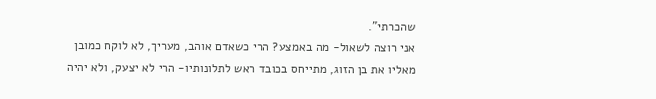שהכרתי".
אני רוצה לשאול- מה באמצע? הרי כשאדם אוהב, מעריך, לא לוקח כמובן מאליו את בן הזוג, מתייחס בכובד ראש לתלונותיו- הרי לא יצעק, ולא יהיה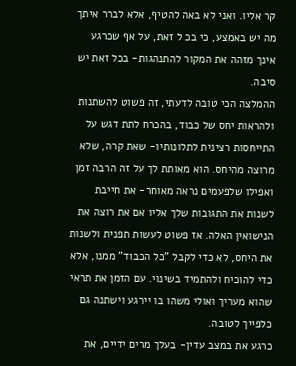קר אליו. ואני לא באה להטיף, אלא לברר איתך מה יש באמצע, כי בכ ל זאת, על אף שכרגע אינך מזהה את המקור להתנהגות- בכל זאת יש סיבה.
ההמלצה הכי טובה לדעתי, זה פשוט להשתנות ולהראות יחס של כבוד, בהכרח לתת דגש על התייחסות רצינית לתלונותיו- שאת קרה, שלא מרוצה מהיחס. הוא מאותת לך על זה הרבה זמן ואפילו שלפעמים נראה מאוחר- את חייבת לשנות את התגובות שלך אליו אם את רוצה את הנישואין האלה. אז פשוט לעשות תפנית ולשנות את היחס, לא כדי לקבל "כל הכבוד" ממנו, אלא כדי להוכיח ולהתמיד בשינוי. עם הזמן את תראי שהוא מעריך ואולי משהו בו יירגע וישתנה גם כלפייך לטובה.
כרגע את במצב עדין- בעלך מרים ידיים, את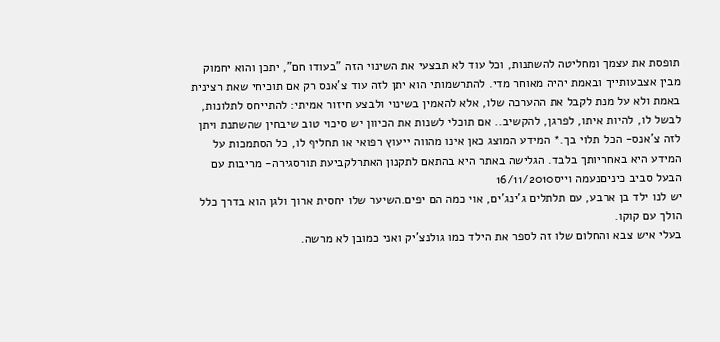תופסת את עצמך ומחליטה להשתנות, וכל עוד לא תבצעי את השינוי הזה "בעודו חם", יתכן והוא יחמוק מבין אצבעותייך ובאמת יהיה מאוחר מדי. להתרשמותי הוא יתן לזה עוד צ'אנס רק אם תוכיחי שאת רצינית באמת ולא על מנת לקבל את ההערכה שלו, אלא להאמין בשינוי ולבצע חיזור אמיתי: להתייחס לתלונות, לבשל לו, להיות איתו, לפרגן, להקשיב.. אם תוכלי לשנות את הכיוון יש סיכוי טוב שיבחין שהשתנת ויתן לזה צ'אנס- הכל תלוי בך.* המידע המוצג כאן אינו מהווה ייעוץ רפואי או תחליף לו, כל הסתמכות על המידע היא באחריותך בלבד. הגלישה באתר היא בהתאם לתקנון האתרלקביעת תורסגירה- מריבות עם הבעל סביב כיניםנעמה וייס16/11/2010
יש לנו ילד בן ארבע, עם תלתלים ג'ינג'ים, אוי כמה הם יפים.השיער שלו יחסית ארוך ולגן הוא בדרך כלל הולך עם קוקו.
בעלי איש צבא והחלום שלו זה לספר את הילד כמו גולנצ'יק ואני כמובן לא מרשה.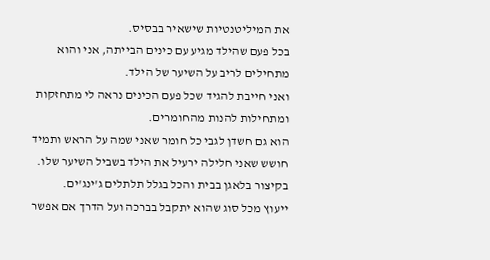את המיליטנטיות שישאיר בבסיס.
בכל פעם שהילד מגיע עם כינים הבייתה, אני והוא מתחילים לריב על השיער של הילד.
ואני חייבת להגיד שכל פעם הכינים נראה לי מתחזקות ומתחילות להנות מהחומרים.
הוא גם חשדן לגבי כל חומר שאני שמה על הראש ותמיד חושש שאני חלילה ירעיל את הילד בשביל השיער שלו.
בקיצור בלאגן בבית והכל בגלל תלתלים ג'ינג'ים.
ייעוץ מכל סוג שהוא יתקבל בברכה ועל הדרך אם אפשר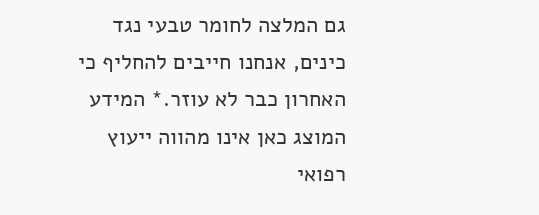גם המלצה לחומר טבעי נגד כינים, אנחנו חייבים להחליף כי האחרון כבר לא עוזר.* המידע המוצג כאן אינו מהווה ייעוץ רפואי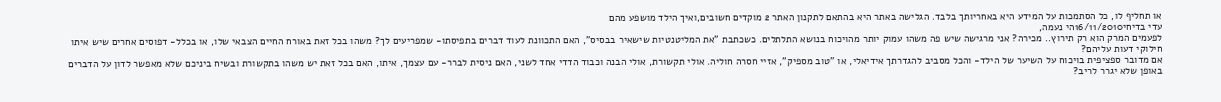או תחליף לו, כל הסתמכות על המידע היא באחריותך בלבד. הגלישה באתר היא בהתאם לתקנון האתר 2 מוקדים חשובים,ואיך הילד מושפע מהם
עדי בדיחי16/11/2010הי נעמה,
לפעמים המרק הוא רק תירוץ.. מכירה? אני מרגישה שיש פה משהו עמוק יותר מהויכוח בנושא התלתלים. כשכתבת "את המליטנטיות שישאיר בבסיס", האם התכוונת לעוד דברים בתפיסתו- שמפריעים לך? משהו בכל זאת באורח החיים הצבאי שלו, או בכלל- דפוסים אחרים שיש איתו חילוקי דעות עליהם?
אם מדובר ספציפית בויכוח על השיער של הילד- והכל מסביב להגדרתך אידיאלי, או "טוב מספיק", אזיי חסרה חוליה. אולי תקשורת, אולי הבנה וכבוד הדדי אחד לשני, האם ניסית לברר- עם עצמך, איתו, האם בכל זאת יש משהו בתקשורת ובשיח ביניכם שלא מאפשר לדון על הדברים באופן שלא יגרר לריב?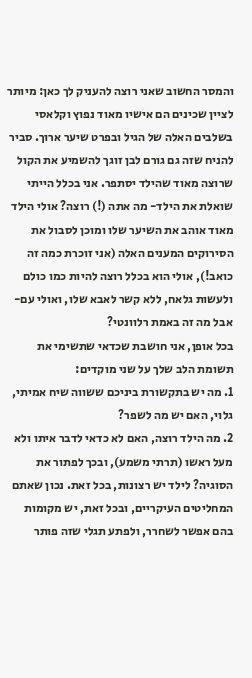והמסר החשוב שאני רוצה להעניק לך כאן: מיותר לציין שכינים הם אישיו מאוד נפוץ וקלאסי בשלבים האלה של הגיל ובפרט שיער ארוך. סביר להניח שזה גם גורם לבן זוגך להשמיע את הקול שרוצה מאוד שהילד יסתפר. אני בכלל הייתי שואלת את הילד- מה אתה (!) רוצה? אולי הילד מאוד אוהב את השיער שלו ומוכן לסבול את הסירוקים המענים האלה (אני זוכרת כמה זה כואב!), אולי הוא בכלל רוצה להיות כמו כולם ולעשות גלאח, ללא קשר לאבא שלו, ואולי עם- אבל מה זה באמת רלוונטי?
בכל אופן, אני חושבת שכדאי שתשימי את תשומת הלב שלך על שני מוקדים:
1. מה יש בתקשורת ביניכם ששווה שיח אמיתי, גלוי, האם יש מה לשפר?
2. מה הילד רוצה, האם לא כדאי לדבר איתו ולא מעל ראשו (תרתי משמע), ובכך לפתור את הסוגיה? לילד יש רצונות, בכל זאת. נכון שאתם המחליטים העיקריים, ובכל זאת, יש מקומות בהם אפשר לשחרר, ולפתע תגלי שזה פותר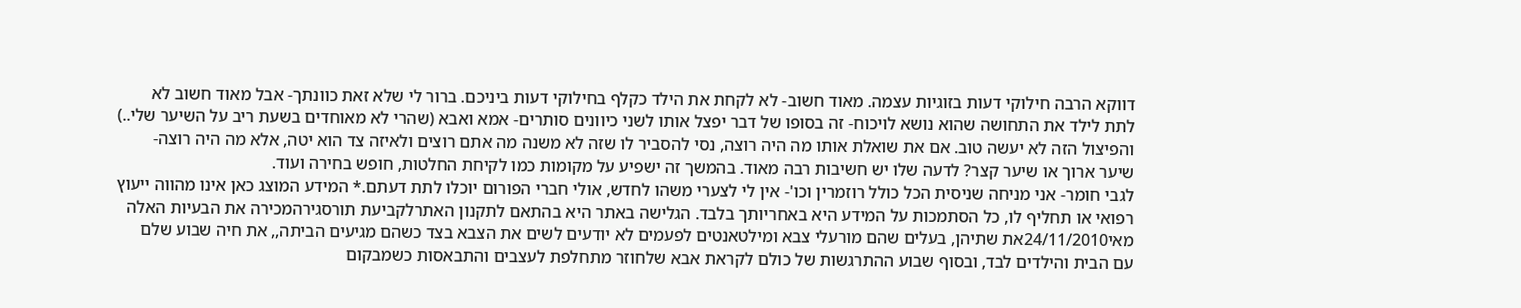דווקא הרבה חילוקי דעות בזוגיות עצמה. מאוד חשוב- לא לקחת את הילד כקלף בחילוקי דעות ביניכם. ברור לי שלא זאת כוונתך- אבל מאוד חשוב לא לתת לילד את התחושה שהוא נושא לויכוח- זה בסופו של דבר יפצל אותו לשני כיוונים סותרים- אמא ואבא (שהרי לא מאוחדים בשעת ריב על השיער שלי..) והפיצול הזה לא יעשה טוב. אם את שואלת אותו מה היה רוצה, נסי להסביר לו שזה לא משנה מה אתם רוצים ולאיזה צד הוא יטה, אלא מה היה רוצה- שיער ארוך או שיער קצר? לדעה שלו יש חשיבות רבה מאוד. בהמשך זה ישפיע על מקומות כמו לקיחת החלטות, חופש בחירה ועוד.
לגבי חומר- אני מניחה שניסית הכל כולל רוזמרין וכו'- אין לי לצערי משהו לחדש, אולי חברי הפורום יוכלו לתת דעתם.* המידע המוצג כאן אינו מהווה ייעוץ רפואי או תחליף לו, כל הסתמכות על המידע היא באחריותך בלבד. הגלישה באתר היא בהתאם לתקנון האתרלקביעת תורסגירהמכירה את הבעיות האלה
מאי24/11/2010את שתיהן, בעלים שהם מורעלי צבא ומילטאנטים לפעמים לא יודעים לשים את הצבא בצד כשהם מגיעים הביתה,, את חיה שבוע שלם עם הבית והילדים לבד, ובסוף שבוע ההתרגשות של כולם לקראת אבא שלחוזר מתחלפת לעצבים והתבאסות כשמבקום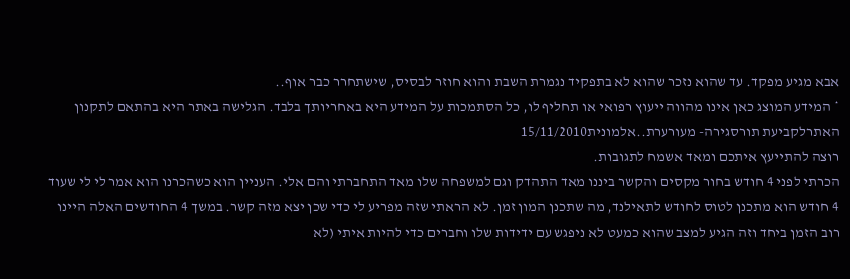אבא מגיע מפקד. עד שהוא נזכר שהוא לא בתפקיד נגמרת השבת והוא חוזר לבסיס, שישתחרר כבר אוף..
* המידע המוצג כאן אינו מהווה ייעוץ רפואי או תחליף לו, כל הסתמכות על המידע היא באחריותך בלבד. הגלישה באתר היא בהתאם לתקנון האתרלקביעת תורסגירה- מעורערת..אלמונית15/11/2010
רוצה להתייעץ איתכם ומאד אשמח לתגובות.
הכרתי לפני 4 חודש בחור מקסים והקשר ביננו מאד התהדק וגם למשפחה שלו מאד התחברתי והם אלי. העניין הוא כשהכרנו הוא אמר לי לי שעוד 4 חודש הוא מתכנן לטוס לחודש לתאילנד, מה שתכנן המון זמן. לא הראתי שזה מפריע לי כדי שכן יצא מזה קשר. במשך 4 החודשים האלה היינו רוב הזמן ביחד וזה הגיע למצב שהוא כמעט לא ניפגש עם ידידות שלו וחברים כדי להיות איתי (לא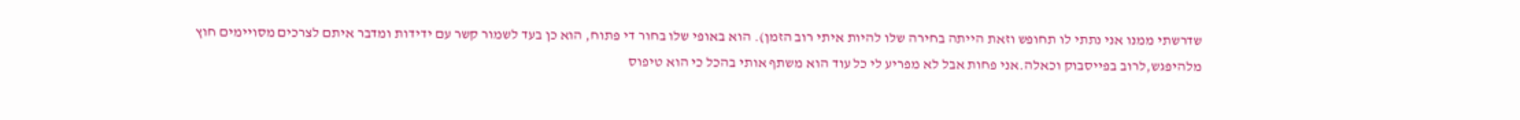שדרשתי ממנו אני נתתי לו תחופש וזאת הייתה בחירה שלו להיות איתי רוב הזמן). הוא באופי שלו בחור די פתוח, הוא כן בעד לשמור קשר עם ידידות ומדבר איתם לצרכים מסויימים חוץ מלהיפגש,לרוב בפייסבוק וכאלה.אני פחות אבל לא מפריע לי כל עוד הוא משתף אותי בהכל כי הוא טיפוס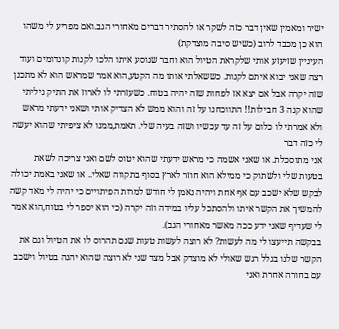ישיר ומאמין שאין דבר כזה לשקר או להסתיר דברים מאחורי הגב.ואם מפריע לי משהו הוא כן מכבד לרוב (כשיש סיבה מוצדקת)
העיניין שזיעזע אותי שלקראת הטיול הוא וחבר שנוסע איתו הלכו לקנות קונדומים ועוד רצה שאני יבוא איתם לקנות. כששאלתי אותו מה הקטע,הוא אמר שמראש הוא לא מתכנן שזה יקרה אבל אם יצא אז לפחות שזה יהיה בטוח. כשעזרתי לו לארוז את התיק גיליתי שהוא קנה 3 חבילות!! התווכחנו על זה והוא ממש לא הצדיק אותי ושאני ידעתי מראש ולא אמרתי לו כלום על זה עד עכשיו ושזה בעיה שלי. תאמת,ממנו לא ציפיתי שהוא יעשה לי כזה דבר
אני מתוסכלת. או שאני אשמה כי מראש ידעתי שהוא יטוס לשם ואני צריכה לשאת בטעות שלי ולשתוק כי ממילא הוא חוזר לארץ בסוף בתקווה שאלי.. או שאני באמת יכולה לבקש שלא ישכב עם אף אחת ויהיה נאמן לי חודש למרות הפיתויים כי יהיה לי מאד קשה להמשיך את הקשר איתו ולהסתכל עליו במידה וזה יקרה (כי הוא יספר לי בטוח,הוא אמר לי שעדיף שאני ידע ככה מאשר מאחורי הגב).
בבקשה תייעצו לי מה לעשות? לא רוצה לעשות טעות שגם תהרוס לו את הטיול וגם את הקשר שלנו בגלל רגש שאולי לא מוצדק אבל מצד שני לא רוצה שהוא יהנה בטיול וישכב עם בחורה אחרת ואני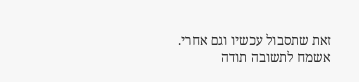זאת שתסבול עכשיו וגם אחרי.
אשמח לתשובה תודה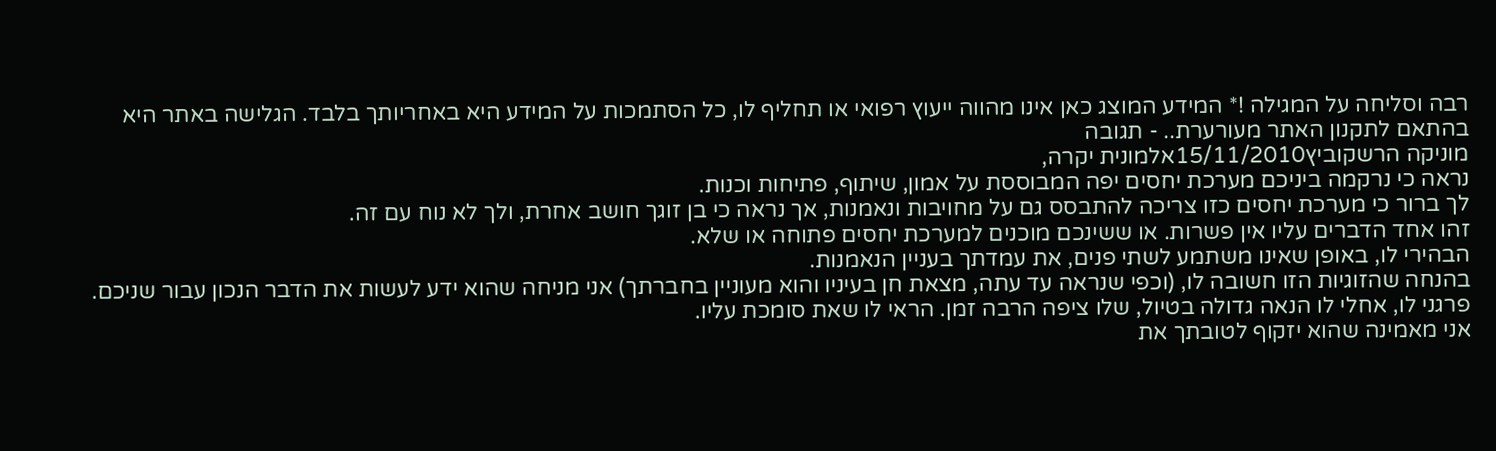רבה וסליחה על המגילה !* המידע המוצג כאן אינו מהווה ייעוץ רפואי או תחליף לו, כל הסתמכות על המידע היא באחריותך בלבד. הגלישה באתר היא בהתאם לתקנון האתר מעורערת.. - תגובה
מוניקה הרשקוביץ15/11/2010אלמונית יקרה,
נראה כי נרקמה ביניכם מערכת יחסים יפה המבוססת על אמון, שיתוף, פתיחות וכנות.
לך ברור כי מערכת יחסים כזו צריכה להתבסס גם על מחויבות ונאמנות, אך נראה כי בן זוגך חושב אחרת, ולך לא נוח עם זה.
זהו אחד הדברים עליו אין פשרות. או ששינכם מוכנים למערכת יחסים פתוחה או שלא.
הבהירי לו, באופן שאינו משתמע לשתי פנים, את עמדתך בעניין הנאמנות.
בהנחה שהזוגיות הזו חשובה לו, (וכפי שנראה עד עתה, מצאת חן בעיניו והוא מעוניין בחברתך) אני מניחה שהוא ידע לעשות את הדבר הנכון עבור שניכם.
פרגני לו, אחלי לו הנאה גדולה בטיול, שלו ציפה הרבה זמן. הראי לו שאת סומכת עליו.
אני מאמינה שהוא יזקוף לטובתך את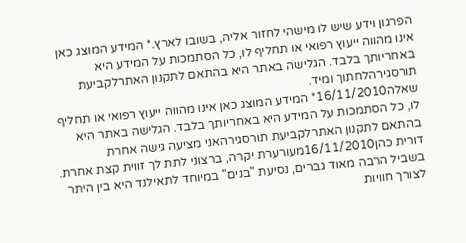הפרגון וידע שיש לו מישהי לחזור אליה, בשובו לארץ.* המידע המוצג כאן אינו מהווה ייעוץ רפואי או תחליף לו, כל הסתמכות על המידע היא באחריותך בלבד. הגלישה באתר היא בהתאם לתקנון האתרלקביעת תורסגירהלחתוך ומיד.
שאלה16/11/2010* המידע המוצג כאן אינו מהווה ייעוץ רפואי או תחליף לו, כל הסתמכות על המידע היא באחריותך בלבד. הגלישה באתר היא בהתאם לתקנון האתרלקביעת תורסגירהאני מציעה גישה אחרת
דורית כהן16/11/2010מעורערת יקרה, ברצוני לתת לך זווית קצת אחרת.
בשביל הרבה מאוד גברים, נסיעת "בנים" במיוחד לתאילנד היא בין היתר לצורך חוויות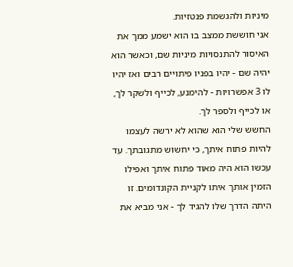מיניות ולהגשמת פנטזיות.
אני חוששת ממצב בו הוא ישמע ממך את האיסור להתנסויות מיניות שם, וכאשר הוא יהיה שם - יהיו בפניו פיתויים רבים ואז יהיו לו 3 אפשרויות - להימנע, לכייף ולשקר לך, או לכייף ולספר לך.
החשש שלי הוא שהוא לא ירשה לעצמו להיות פתוח איתך, כי יחשוש מתגובתך. עד עכשו הוא היה מאוד פתוח איתך ואפילו הזמין אותך איתו לקניית הקונדומים. זו היתה הדרך שלו להגיד לך - אני מביא את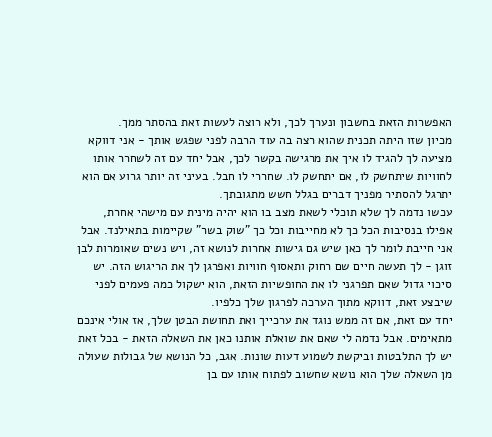האפשרות הזאת בחשבון ונערך לכך, ולא רוצה לעשות זאת בהסתר ממך.
מכיון שזו היתה תכנית שהוא רצה בה עוד הרבה לפני שפגש אותך - אני דווקא מציעה לך להגיד לו איך את מרגישה בקשר לכך, אבל יחד עם זה לשחרר אותו לחוויות שיתחשק לו, אם יתחשק לו. שחררי לו חבל. בעיני זה יותר גרוע אם הוא יתרגל להסתיר מפניך דברים בגלל חשש מתגובתך.
עכשו נדמה לך שלא תוכלי לשאת מצב בו הוא יהיה מינית עם מישהי אחרת, אפילו בנסיבות הכל כך לא מחייבות וכל כך "שוק בשר" שקיימות בתאילנד. אבל אני חייבת לומר לך כאן שיש גם גישות אחרות לנושא זה, ויש נשים שאומרות לבן זוגן - לך תעשה חיים שם רחוק ותאסוף חוויות ואפרגן לך את הריגוש הזה. יש סיכוי גדול שאם תפרגני לו את החופשיות הזאת, הוא ישקול כמה פעמים לפני שיבצע זאת, דווקא מתוך הערכה לפרגון שלך כלפיו.
יחד עם זאת, אם זה ממש נוגד את ערכייך ואת תחושת הבטן שלך, אז אולי אינכם מתאימים. אבל נדמה לי שאם את שואלת אותנו כאן את השאלה הזאת - בכל זאת יש לך התלבטות וביקשת לשמוע דעות שונות. אגב, כל הנושא של גבולות שעולה מן השאלה שלך הוא נושא שחשוב לפתוח אותו עם בן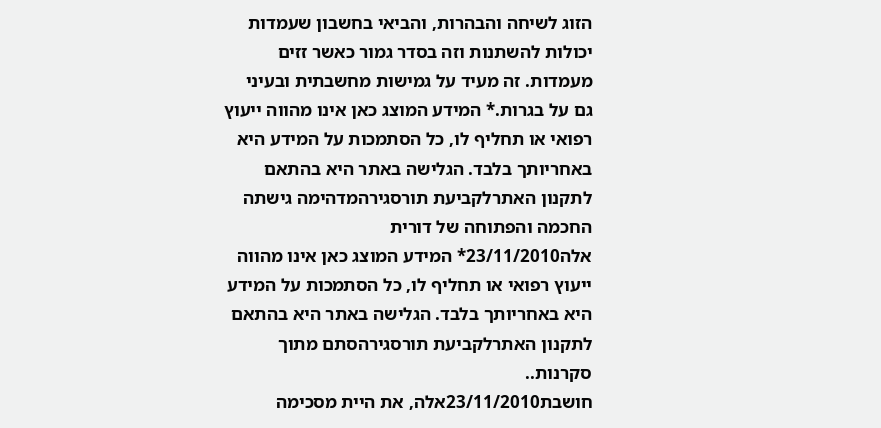הזוג לשיחה והבהרות, והביאי בחשבון שעמדות יכולות להשתנות וזה בסדר גמור כאשר זזים מעמדות. זה מעיד על גמישות מחשבתית ובעיני גם על בגרות.* המידע המוצג כאן אינו מהווה ייעוץ רפואי או תחליף לו, כל הסתמכות על המידע היא באחריותך בלבד. הגלישה באתר היא בהתאם לתקנון האתרלקביעת תורסגירהמדהימה גישתה החכמה והפתוחה של דורית
אלה23/11/2010* המידע המוצג כאן אינו מהווה ייעוץ רפואי או תחליף לו, כל הסתמכות על המידע היא באחריותך בלבד. הגלישה באתר היא בהתאם לתקנון האתרלקביעת תורסגירהסתם מתוך סקרנות..
חושבת23/11/2010אלה, את היית מסכימה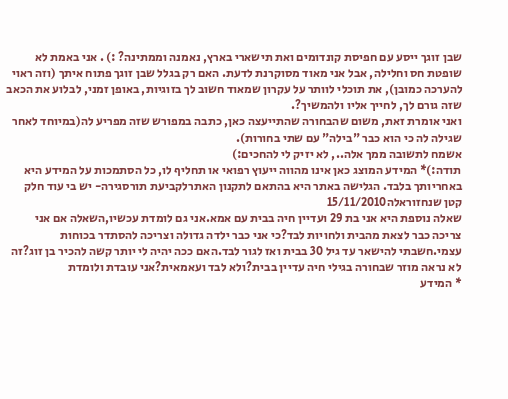שבן זוגך ייסע עם חפיסת קונדומים ואת תישארי בארץ, נאמנה וממתינה? :) . אני באמת לא שופטת חס וחלילה, אבל אני מאוד מסוקרנת לדעת. האם רק בגלל שבן זוגך פתוח איתך (וזה ראוי להערכה כמובן), את תוכלי לוותר על עקרון שמאוד חשוב לך בזוגיות, באופן זמני, לבלוע את הכאב שזה גורם לך, לחייך אליו ולהמשיך?.
ואני אומרת זאת, משום שהבחורה שהתייעצה כאן, כתבה במפורש שזה מפריע לה(במיוחד לאחר שגילה לה כי הוא כבר "בילה" עם שתי בחורות).
אשמח לתשובה ממך אלה.., לא יזיק לי להחכים:)
תודה:)* המידע המוצג כאן אינו מהווה ייעוץ רפואי או תחליף לו, כל הסתמכות על המידע היא באחריותך בלבד. הגלישה באתר היא בהתאם לתקנון האתרלקביעת תורסגירה- יש בי עוד חלק קטן שנחזוראלה15/11/2010
שאלה נוספת היא אני בת 29 ועדיין חיה בבית עם אמא.אני גם לומדת עכשיו,השאלה אם אני צריכה כבר לצאת מהבית ולחויות לבד?כי אני כבר ילדה גדולה וצריכה להסתדר בכוחות עצמי.חשבתי להישאר עד גיל 30 בבית ואז לגור לבד.האם ככה יהיה לי יותר קשה להכיר בן זוג?זה לא נראה מוזר שבחורה בגילי חיה עדיין בבית?ולא לבד ועאמאית?אני עובדת ולומדת
* המידע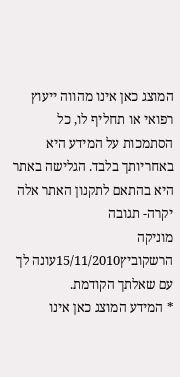המוצג כאן אינו מהווה ייעוץ רפואי או תחליף לו, כל הסתמכות על המידע היא באחריותך בלבד. הגלישה באתר היא בהתאם לתקנון האתר אלה יקרה- תגובה
מוניקה הרשקוביץ15/11/2010עונה לך עם שאלתך הקודמת.
* המידע המוצג כאן אינו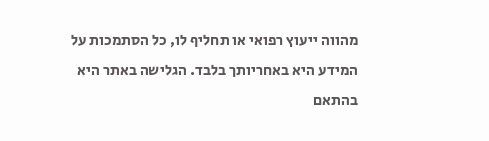מהווה ייעוץ רפואי או תחליף לו, כל הסתמכות על המידע היא באחריותך בלבד. הגלישה באתר היא בהתאם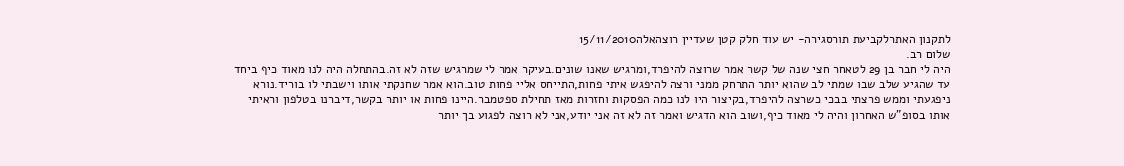לתקנון האתרלקביעת תורסגירה- יש עוד חלק קטן שעדיין רוצהאלה15/11/2010
שלום רב.
היה לי חבר בן 29 לטאחר חצי שנה של קשר אמר שרוצה להיפרד,ומרגיש שאנו שונים.בעיקר אמר לי שמרגיש שזה לא זה.בהתחלה היה לנו מאוד כיף ביחד עד שהגיע שלב שבו שמתי לב שהוא יותר התרחק ממני ורצה להיפגש איתי פחות,התייחס אליי פחות טוב.הוא אמר שחנקתי אותו וישבתי לו בוריד.נורא ניפגעתי וממש פרצתי בבכי כשרצה להיפרד,בקיצור היו לנו כמה הפסקות וחזרות מאז תחילת ספטמבר.היינו פחות או יותר בקשר,דיברנו בטלפון וראיתי אותו בסופ"ש האחרון והיה לי מאוד כיף,ושוב הוא הדגיש ואמר זה לא זה אני יודע,אני לא רוצה לפגוע בך יותר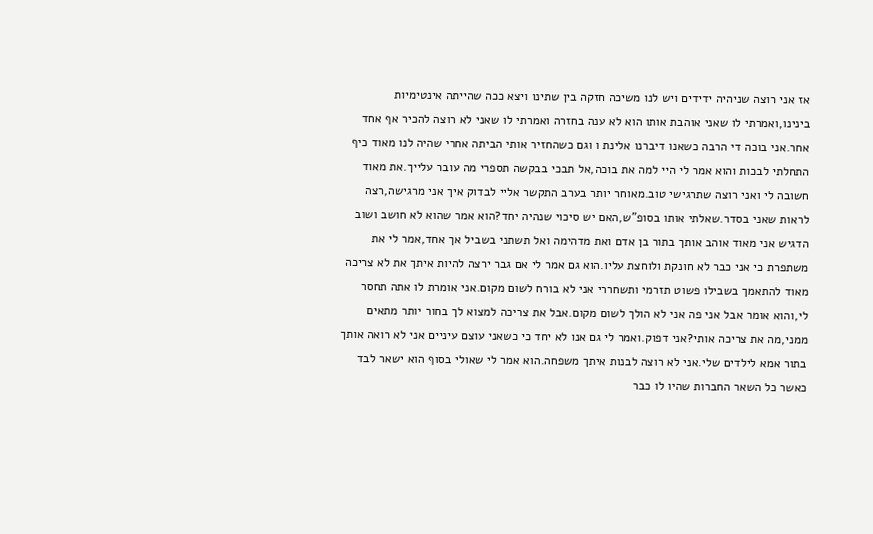אז אני רוצה שניהיה ידידים ויש לנו משיכה חזקה בין שתינו ויצא ככה שהייתה אינטימיות בינינו,ואמרתי לו שאני אוהבת אותו הוא לא ענה בחזרה ואמרתי לו שאני לא רוצה להכיר אף אחד אחר.אני בוכה די הרבה כשאנו דיברנו אלינת ו וגם כשהחזיר אותי הביתה אחרי שהיה לנו מאוד כיף התחלתי לבכות והוא אמר לי היי למה את בוכה,אל תבכי בבקשה תספרי מה עובר עלייך.את מאוד חשובה לי ואני רוצה שתרגישי טוב.מאוחר יותר בערב התקשר אליי לבדוק איך אני מרגישה,רצה לראות שאני בסדר.שאלתי אותו בסופ"ש,האם יש סיכוי שנהיה יחד?הוא אמר שהוא לא חושב ושוב הדגיש אני מאוד אוהב אותך בתור בן אדם ואת מדהימה ואל תשתני בשביל אך אחד,אמר לי את משתפרת כי אני כבר לא חונקת ולוחצת עליו.הוא גם אמר לי אם גבר ירצה להיות איתך את לא צריכה מאוד להתאמך בשבילו פשוט תזרמי ותשחררי אני לא בורח לשום מקום.אני אומרת לו אתה תחסר לי,והוא אומר אבל אני פה אני לא הולך לשום מקום.אבל את צריכה למצוא לך בחור יותר מתאים ממני,מה את צריכה אותי?אני דפוק.ואמר לי גם אנו לא יחד כי כשאני עוצם עיניים אני לא רואה אותך בתור אמא לילדים שלי.אני לא רוצה לבנות איתך משפחה.הוא אמר לי שאולי בסוף הוא ישאר לבד כאשר כל השאר החברות שהיו לו כבר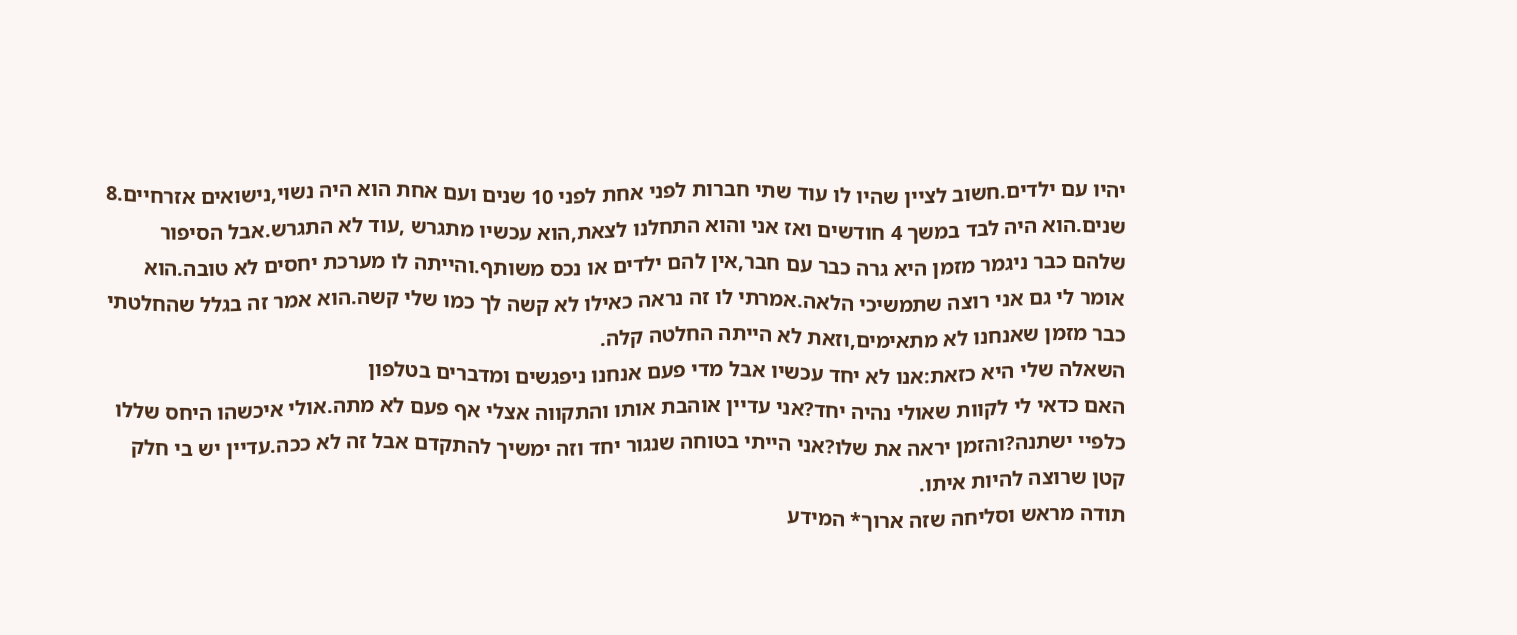יהיו עם ילדים.חשוב לציין שהיו לו עוד שתי חברות לפני אחת לפני 10 שנים ועם אחת הוא היה נשוי,נישואים אזרחיים.8 שנים.הוא היה לבד במשך 4 חודשים ואז אני והוא התחלנו לצאת,הוא עכשיו מתגרש ,עוד לא התגרש.אבל הסיפור שלהם כבר ניגמר מזמן היא גרה כבר עם חבר,אין להם ילדים או נכס משותף.והייתה לו מערכת יחסים לא טובה.הוא אומר לי גם אני רוצה שתמשיכי הלאה.אמרתי לו זה נראה כאילו לא קשה לך כמו שלי קשה.הוא אמר זה בגלל שהחלטתי כבר מזמן שאנחנו לא מתאימים,וזאת לא הייתה החלטה קלה.
השאלה שלי היא כזאת:אנו לא יחד עכשיו אבל מדי פעם אנחנו ניפגשים ומדברים בטלפון
האם כדאי לי לקוות שאולי נהיה יחד?אני עדיין אוהבת אותו והתקווה אצלי אף פעם לא מתה.אולי איכשהו היחס שללו כלפיי ישתנה?והזמן יראה את שלו?אני הייתי בטוחה שנגור יחד וזה ימשיך להתקדם אבל זה לא ככה.עדיין יש בי חלק קטן שרוצה להיות איתו.
תודה מראש וסליחה שזה ארוך* המידע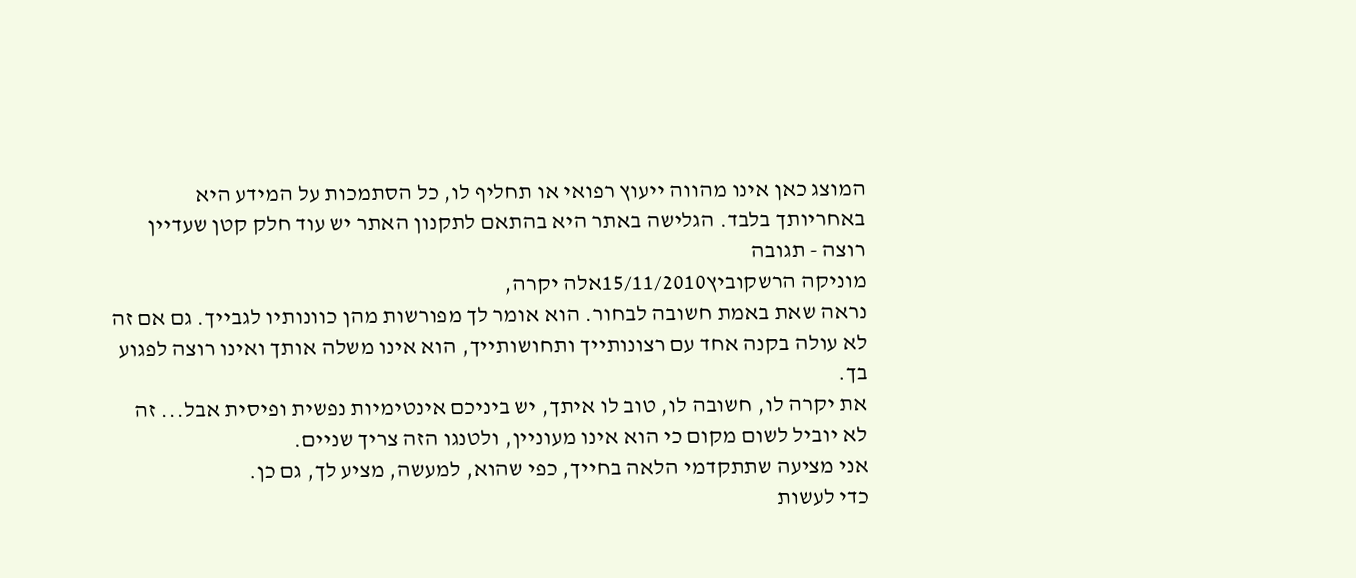המוצג כאן אינו מהווה ייעוץ רפואי או תחליף לו, כל הסתמכות על המידע היא באחריותך בלבד. הגלישה באתר היא בהתאם לתקנון האתר יש עוד חלק קטן שעדיין רוצה - תגובה
מוניקה הרשקוביץ15/11/2010אלה יקרה,
נראה שאת באמת חשובה לבחור. הוא אומר לך מפורשות מהן כוונותיו לגבייך. גם אם זה לא עולה בקנה אחד עם רצונותייך ותחושותייך, הוא אינו משלה אותך ואינו רוצה לפגוע בך.
את יקרה לו, חשובה לו, טוב לו איתך, יש ביניכם אינטימיות נפשית ופיסית אבל... זה לא יוביל לשום מקום כי הוא אינו מעוניין, ולטנגו הזה צריך שניים.
אני מציעה שתתקדמי הלאה בחייך, כפי שהוא, למעשה, מציע לך, גם כן.
כדי לעשות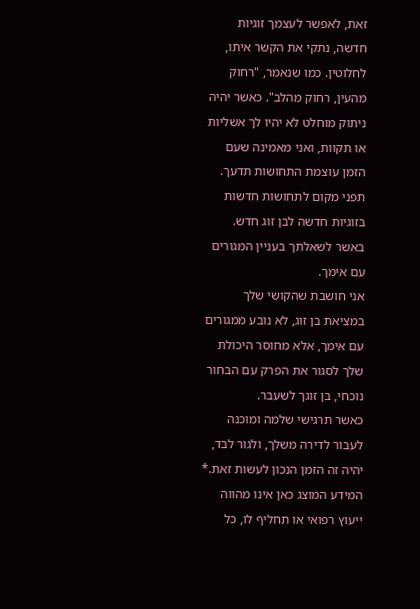זאת, לאפשר לעצמך זוגיות חדשה, נתקי את הקשר איתו, לחלוטין. כמו שנאמר, "רחוק מהעין, רחוק מהלב". כאשר יהיה ניתוק מוחלט לא יהיו לך אשליות או תקוות, ואני מאמינה שעם הזמן עוצמת התחושות תדעך. תפני מקום לתחושות חדשות בזוגיות חדשה לבן זוג חדש.
באשר לשאלתך בעניין המגורים עם אימך.
אני חושבת שהקושי שלך במציאת בן זוג, לא נובע ממגורים עם אימך, אלא מחוסר היכולת שלך לסגור את הפרק עם הבחור נוכחי, בן זוגך לשעבר.
כאשר תרגישי שלמה ומוכנה לעבור לדירה משלך, ולגור לבד, יהיה זה הזמן הנכון לעשות זאת.* המידע המוצג כאן אינו מהווה ייעוץ רפואי או תחליף לו, כל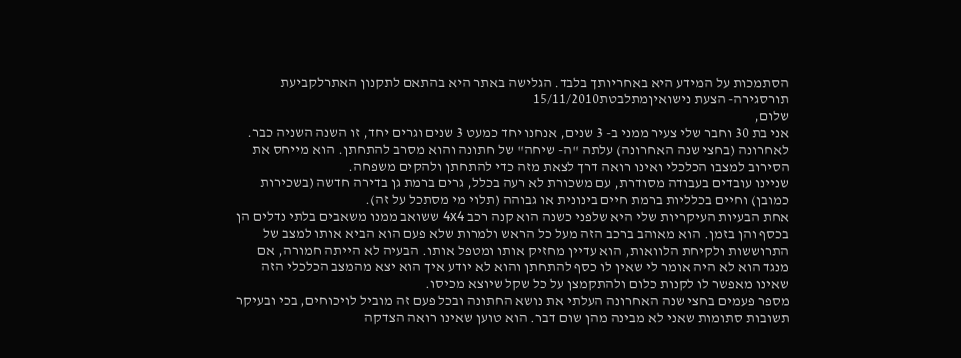הסתמכות על המידע היא באחריותך בלבד. הגלישה באתר היא בהתאם לתקנון האתרלקביעת תורסגירה- הצעת נישואיןמתלבטת15/11/2010
שלום,
אני בת 30 וחבר שלי צעיר ממני ב- 3 שנים, אנחנו יחד כמעט 3 שנים וגרים יחד, זו השנה השניה כבר. לאחרונה (בחצי שנה האחרונה) עלתה "ה- שיחה" של חתונה והוא מסרב להתחתן. הוא מייחס את הסירוב למצבו הכלכלי ואינו רואה דרך לצאת מזה כדי להתחתן ולהקים משפחה.
שניינו עובדים בעבודה מסודרת, עם משכורת לא רעה בכלל, גרים ברמת גן בדירה חדשה (בשכירות כמובן) וחיים בכלליות ברמת חיים בינונית או גבוהה (תלוי מי מסתכל על זה).
אחת הבעיות העיקריות שלי היא שלפני כשנה הוא קנה רכב 4x4 ששואב ממנו משאבים בלתי נדלים הן בכסף והן בזמן. הוא מאוהב ברכב הזה מעל כל הראש ולמרות שלא פעם הוא הביא אותו למצב של התרוששות ולקיחת הלוואות, הוא עדיין מחזיק אותו ומטפל אותו. הבעיה לא הייתה חמורה, אם מנגד הוא לא היה אומר לי שאין לו כסף להתחתן והוא לא יודע איך הוא יצא מהמצב הכלכלי הזה שאינו מאפשר לו לקנות כלום ולהתקמצן על כל שקל שיוצא מכיסו.
מספר פעמים בחצי שנה האחרונה העלתי את נושא החתונה ובכל פעם זה מוביל לויכוחים, בכי ובעיקר תשובות סתומות שאני לא מבינה מהן שום דבר. הוא טוען שאינו רואה הצדקה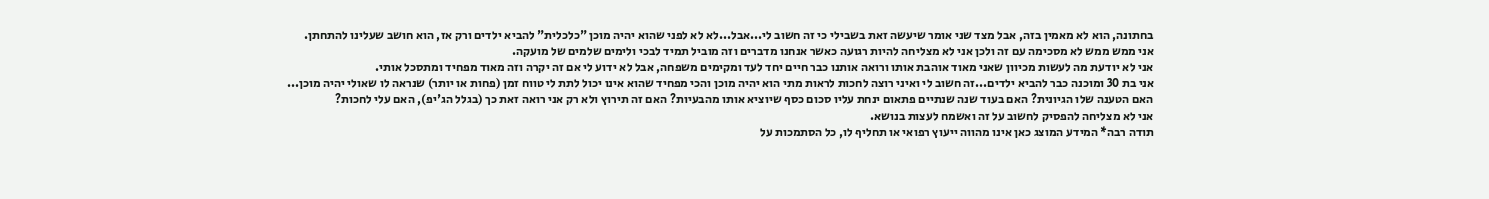בחתונה, הוא לא מאמין בזה, אבל מצד שני אומר שיעשה זאת בשבילי כי זה חשוב לי...אבל...לא לא לפני שהוא יהיה מוכן "כלכלית" להביא ילדים ורק אז, הוא חושב שעלינו להתחתן.
אני ממש ממש לא מסכימה עם זה ולכן אני לא מצליחה להיות רגועה כאשר אנחנו מדברים וזה מוביל תמיד לבכי ולימים שלמים של מועקה.
אני לא יודעת מה לעשות מכיוון שאני מאוד אוהבת אותו ורואה אותנו כבר חיים יחד לעד ומקימים משפחה, אבל לא ידוע לי אם זה יקרה וזה מאוד מפחיד ומתסכל אותי.
אני בת 30 ומוכנה כבר להביא ילדים...זה חשוב לי ואיני רוצה לחכות לראות מתי הוא יהיה מוכן והכי מפחיד שהוא אינו יכול לתת לי טווח זמן (פחות או יותר) שנראה לו שאולי יהיה מוכן...
האם הטענה שלו הגיונית? האם בעוד שנה שנתיים פתאום ינחת עליו סכום כסף שיוציא אותו מהבעיות? האם זה תירוץ ולא רק אני רואה זאת כך (בגלל הג'יפ), האם עלי לחכות?
אני לא מצליחה להפסיק לחשוב על זה ואשמח לעצות בנושא.
תודה רבה* המידע המוצג כאן אינו מהווה ייעוץ רפואי או תחליף לו, כל הסתמכות על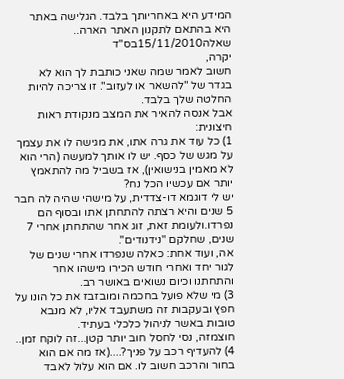המידע היא באחריותך בלבד. הגלישה באתר היא בהתאם לתקנון האתר הארה..
שאלה15/11/2010בס"ד
יקרה,
חשוב לאמר שמה שאני כותבת לך הוא לא בגדר של "להשאר או לעזוב". זו צריכה להיות החלטה שלך בלבד.
אבל אנסה להאיר את המצב מנקודת ראות חיצונית:
1) כל עוד את גרה אתו, את מגישה לו את עצמך על מגש של כסף. יש לו אותך למעשה (הרי הוא לא מאמין בנישואין), אז בשביל מה להתאמץ יותר אם עכשיו הכל נח?
יש לי דוגמא דו-צדדית, על מישהי שהיה לה חבר 5 שנים והיא רצתה להתחתן אתו ובסוף הם נפרדו.ולעומת זאת, זוג אחר שהתחתן אחרי 7 שנים, שחלקם "נידנודים".
אה, ועוד אחת: כאלה שנפרדו אחרי שנים של לגור יחד ואחרי חודש הכירו מישהו אחר והתחתנו וכיום נשואים באושר רב.
3) מי שלא פועל בחכמה ומובזבז את כל הונו על חפץ ובעקבות זה משתעבד אליו, לא מנבא טובות באשר לניהול כלכלי בעתיד.
חוצמזה, נסי לחסל חוב יותר קטן...זה לוקח זמן..
4) להעדיף רכב על פניך?....(אז מה אם הוא בחור והרכב חשוב לו. אם הוא עלול לאבד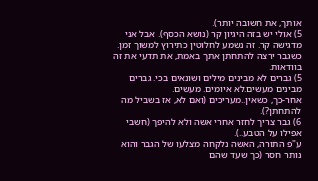אותך, את חשובה יותר).
5) אולי יש בזה היגיון קר (נושא הכסף). אבל אני מדגישה קר. זה נשמע לחלוטין כתירוץ למשוך זמן.
כשגבר ירצה להתחתן אתך באמת, את תדעי את זה בוודאות.
5) גברים לא מבינים מילים ושונאים בכי. גברים מבינים מעשים.לא איומים. מעשים.
אחר-כך, כשאין..מעריכים (ואם לא, אז בשביל מה להתחתן?).
6) גבר צריך לחזר אחרי אשה ולא להיפך (חשבי אפילו על הטבע..).
ע"פ התורה, האשה נלקחה מצלעו של הגבר והוא נותר חסר (כך שעד שהם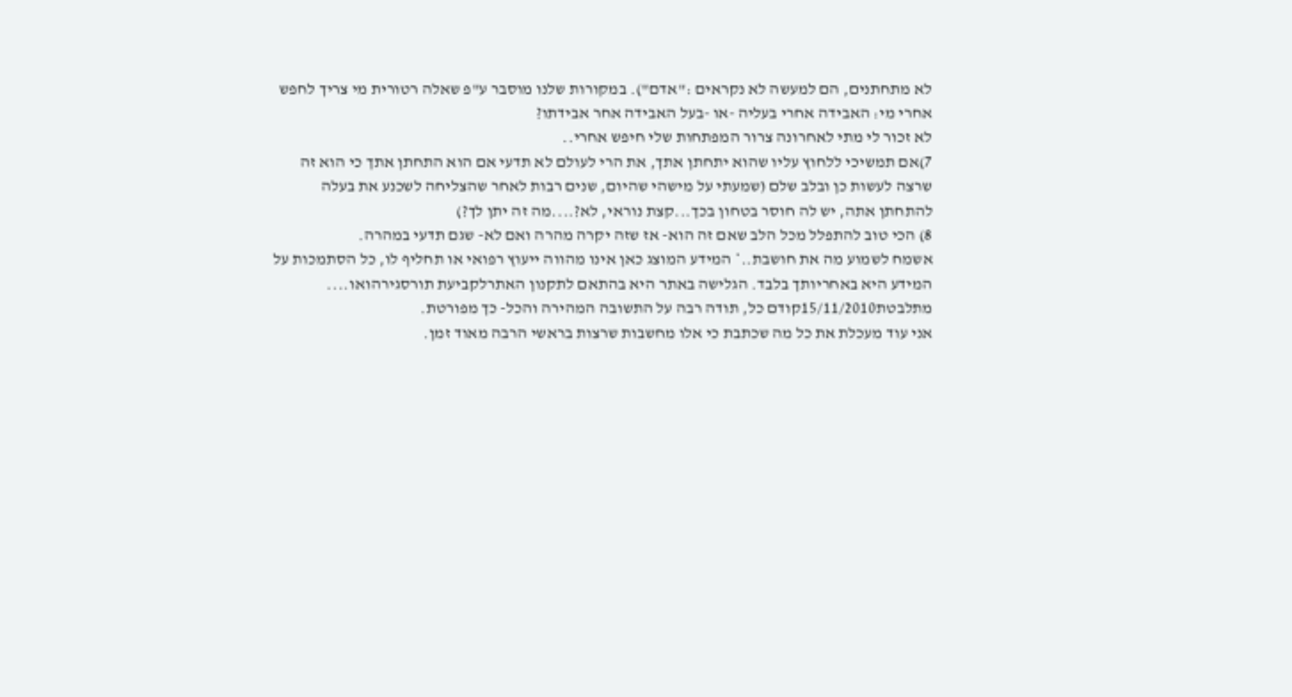לא מתחתנים, הם למעשה לא נקראים :"אדם"). במקורות שלנו מוסבר ע"פ שאלה רטורית מי צריך לחפש אחרי מי: האבידה אחרי בעליה -או -בעל האבידה אחר אבידתו?
לא זכור לי מתי לאחרונה צרור המפתחות שלי חיפש אחרי..
7)אם תמשיכי ללחוץ עליו שהוא יתחתן אתך, את הרי לעולם לא תדעי אם הוא התחתן אתך כי הוא זה שרצה לעשות כן ובלב שלם (שמעתי על מישהי שהיום, שנים רבות לאחר שהצליחה לשכנע את בעלה להתחתן אתה, יש לה חוסר בטחון בכך...קצת נוראי, לא?....מה זה יתן לך?)
8) הכי טוב להתפלל מכל הלב שאם זה הוא- אז שזה יקרה מהרה ואם לא- שגם תדעי במהרה.
אשמח לשמוע מה את חושבת..* המידע המוצג כאן אינו מהווה ייעוץ רפואי או תחליף לו, כל הסתמכות על המידע היא באחריותך בלבד. הגלישה באתר היא בהתאם לתקנון האתרלקביעת תורסגירהואו....
מתלבטת15/11/2010קודם כל, תודה רבה על התשובה המהירה והכל- כך מפורטת.
אני עוד מעכלת את כל מה שכתבת כי אלו מחשבות שרצות בראשי הרבה מאוד זמן.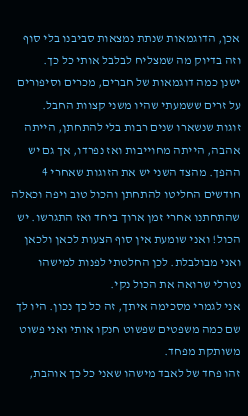אכן, הדוגמאות שנתת נמצאות סביבנו בלי סוף וזה בדיוק מה שמצליח לבלבל אותי כל כך.
ישנן כמה דוגמאות של חברים, מכרים וסיפורים על זרים ששמעתי שהיו משני קצוות החבל.
זוגות שנשארו שנים רבות בלי להתחתן, הייתה אהבה, הייתה מחוייבות ואז נפרדו, אך גם יש ההפך. מהצד השני יש את הזוגות שאחרי 4 חודשים החליטו להתחתן והכול טוב ויפה וכאלה שהתחתנו אחרי זמן ארוך ביחד ואז התגרשו. יש הכול! ואני שומעת אין סוף הצעות לכאן ולכאן ואני מבולבלת. לכן החלטתי לפנות למישהו נטרלי שרואה את הכול נקי.
אני לגמרי מסכימה איתך, זה כל כך נכון. היו לך שם כמה משפטים שפשוט חנקו אותי ואני פשוט משותקת מפחד.
זהו פחד של לאבד מישהו שאני כל כך אוהבת,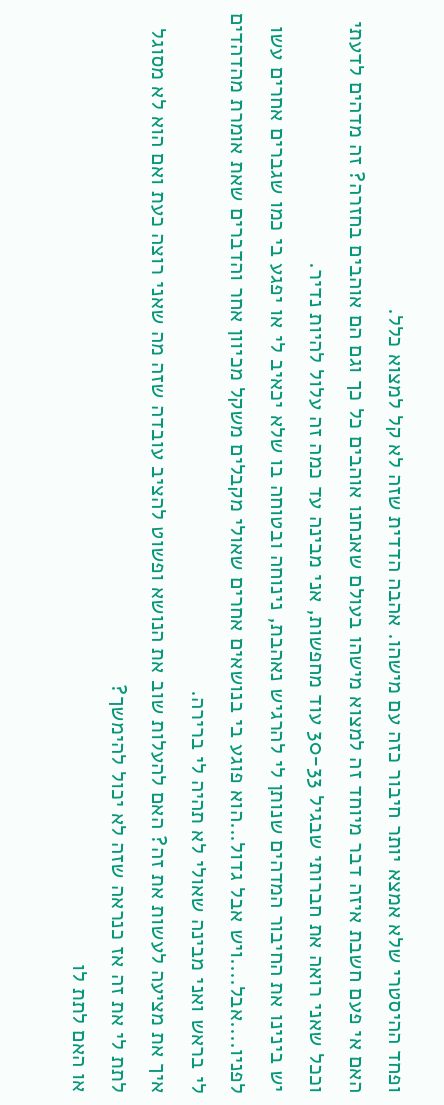ופחד ההיסטרי שלא אמצא יותר חיבור כזה עם מישהו. אהבה הדדית שזה לא קל למצוא כלל.
האם אי פעם חשבת איזה דבר מיוחד זה למצוא מישהו בעולם שאנחנו אוהבים כל כך וגם הם אוהבים בחזרה? זה מדהים לדעתי וככל שאני רואה את חברותי שבגיל 30-33 עוד מחפשות, אני מבינה עד כמה זה עלול להיות נדיר.
יש בינינו את החיבור המדהים שנותן לי להרגיש נאהבת, נינוחה ובטוחה בו שלא יכאיב לי או יפגע בי כמו שגברים אחרים עשו לפניו....אבל....ויש אבל גדול...הוא פוגע בי בנושאים אחרים שאולי מקבלים משקל מכיוון אחר והדברים שאת אומרת מהדהדים לי בראש ואני מבינה שאולי לא תהיה לי ברירה.
איך את מציעה לעשות את זה? האם להעלות שוב את הנושא ופשוט להציב עובדה שזה מה שאני רוצה כעת ואם הוא לא מסוגל לתת לי את זה אז כנראה שזה לא יכול להימשך?
או האם לתת לו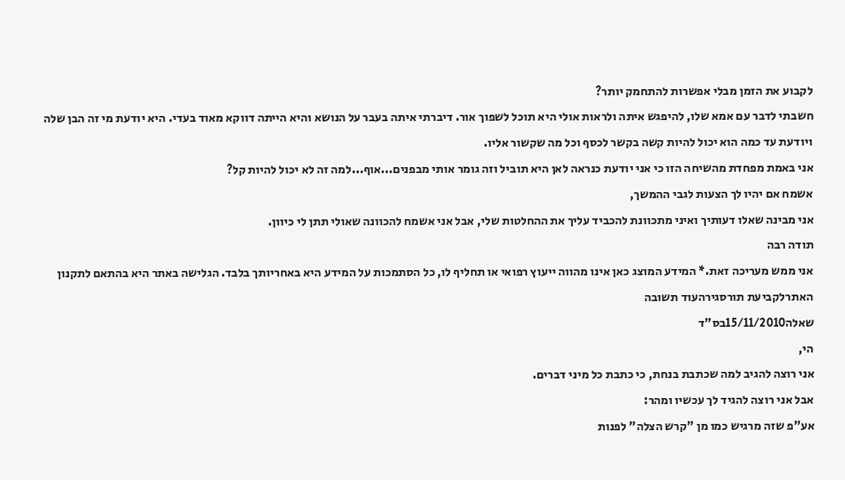לקבוע את הזמן מבלי אפשרות להתחמק יותר?
חשבתי לדבר עם אמא שלו, להיפגש איתה ולראות אולי היא תוכל לשפוך אור. דיברתי איתה בעבר על הנושא והיא הייתה דווקא מאוד בעדי. היא יודעת מי זה הבן שלה ויודעת עד כמה הוא יכול להיות קשה בקשר לכסף וכל מה שקשור אליו.
אני באמת מפחדת מהשיחה הזו כי אני יודעת כנראה לאן היא תוביל וזה גומר אותי מבפנים...אוף...למה זה לא יכול להיות קל?
אשמח אם יהיו לך הצעות לגבי ההמשך,
אני מבינה שאלו דעותיך ואיני מתכוונת להכביד עליך את ההחלטות שלי, אבל אני אשמח להכוונה שאולי תתן לי כיוון.
תודה רבה
אני ממש מעריכה זאת.* המידע המוצג כאן אינו מהווה ייעוץ רפואי או תחליף לו, כל הסתמכות על המידע היא באחריותך בלבד. הגלישה באתר היא בהתאם לתקנון האתרלקביעת תורסגירהעוד תשובה
שאלה15/11/2010בס"ד
הי,
אני רוצה להגיב למה שכתבת בנחת, כי כתבת כל מיני דברים.
אבל אני רוצה להגיד לך עכשיו ומהר:
אע"פ שזה מרגיש כמו מן "קרש הצלה" לפנות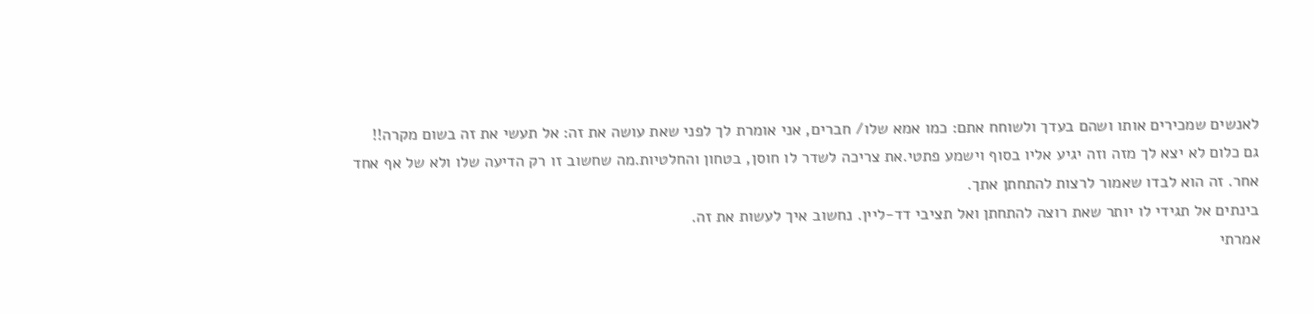לאנשים שמכירים אותו ושהם בעדך ולשוחח אתם: כמו אמא שלו/ חברים, אני אומרת לך לפני שאת עושה את זה: אל תעשי את זה בשום מקרה!!
גם כלום לא יצא לך מזה וזה יגיע אליו בסוף וישמע פתטי.את צריכה לשדר לו חוסן, בטחון והחלטיות.מה שחשוב זו רק הדיעה שלו ולא של אף אחד אחר. זה הוא לבדו שאמור לרצות להתחתן אתך.
בינתים אל תגידי לו יותר שאת רוצה להתחתן ואל תציבי דד-ליין. נחשוב איך לעשות את זה.
אמרתי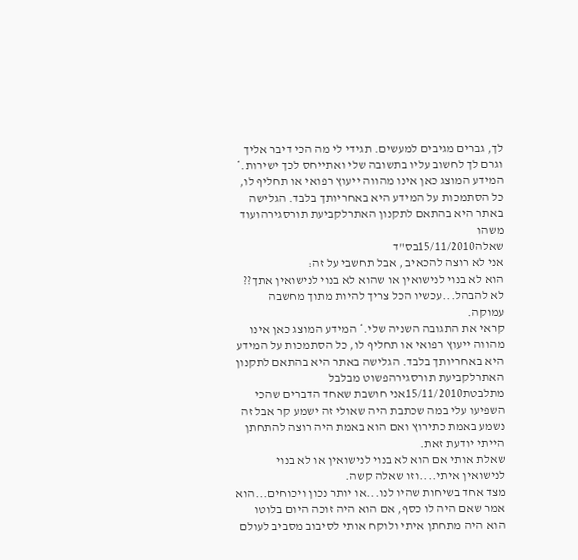לך, גברים מגיבים למעשים. תגידי לי מה הכי דיבר אליך וגרם לך לחשוב עליו בתשובה שלי ואתייחס לכך ישירות.* המידע המוצג כאן אינו מהווה ייעוץ רפואי או תחליף לו, כל הסתמכות על המידע היא באחריותך בלבד. הגלישה באתר היא בהתאם לתקנון האתרלקביעת תורסגירהועוד משהו
שאלה15/11/2010בס"ד
אני לא רוצה להכאיב , אבל תחשבי על זה:
הוא לא בנוי לנישואין או שהוא לא בנוי לנישואין אתך??
לא להבהל...עכשיו הכל צריך להיות מתוך מחשבה עמוקה.
קראי את התגובה השניה שלי.* המידע המוצג כאן אינו מהווה ייעוץ רפואי או תחליף לו, כל הסתמכות על המידע היא באחריותך בלבד. הגלישה באתר היא בהתאם לתקנון האתרלקביעת תורסגירהפשוט מבלבל
מתלבטת15/11/2010אני חושבת שאחד הדברים שהכי השפיעו עלי במה שכתבת היה שאולי זה ישמע קר אבל זה נשמע באמת כתירוץ ואם הוא באמת היה רוצה להתחתן הייתי יודעת זאת.
שאלת אותי אם הוא לא בנוי לנישואין או לא בנוי לנישואין איתי....וזו שאלה קשה.
מצד אחד בשיחות שהיו לנו...או יותר נכון ויכוחים...הוא אמר שאם היה לו כסף, אם הוא היה זוכה היום בלוטו הוא היה מתחתן איתי ולוקח אותי לסיבוב מסביב לעולם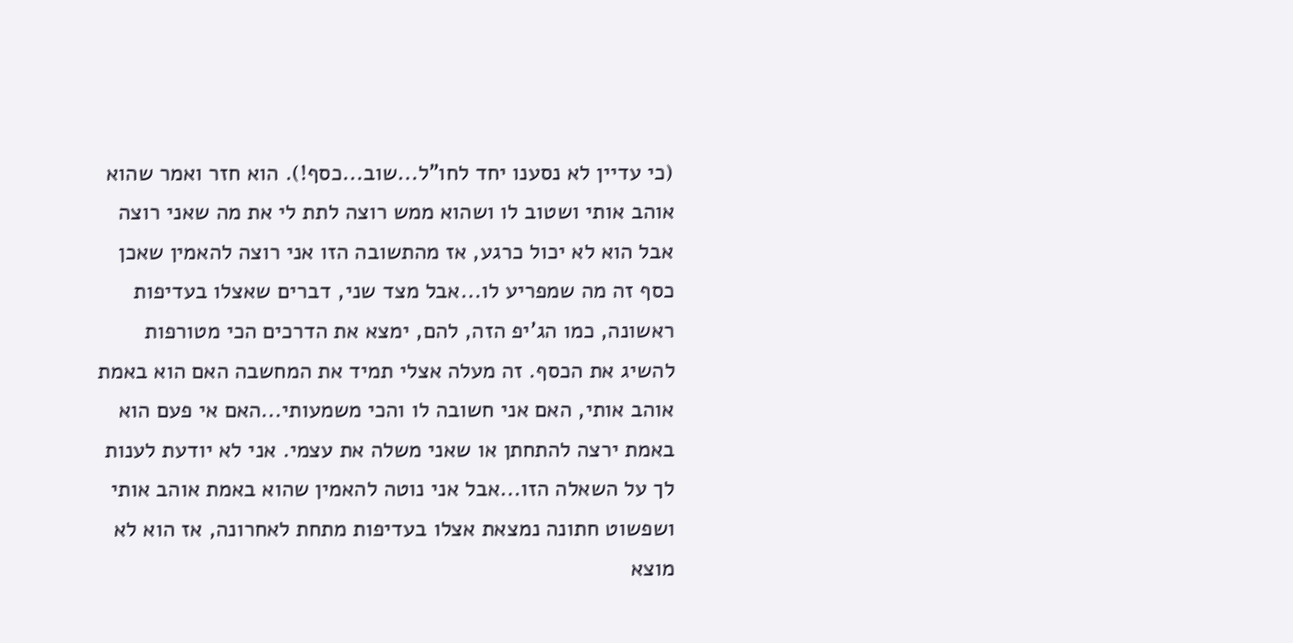(כי עדיין לא נסענו יחד לחו"ל...שוב...כסף!). הוא חזר ואמר שהוא אוהב אותי ושטוב לו ושהוא ממש רוצה לתת לי את מה שאני רוצה אבל הוא לא יכול כרגע, אז מהתשובה הזו אני רוצה להאמין שאכן כסף זה מה שמפריע לו...אבל מצד שני, דברים שאצלו בעדיפות ראשונה, כמו הג'יפ הזה, להם, ימצא את הדרכים הכי מטורפות להשיג את הכסף. זה מעלה אצלי תמיד את המחשבה האם הוא באמת אוהב אותי, האם אני חשובה לו והכי משמעותי...האם אי פעם הוא באמת ירצה להתחתן או שאני משלה את עצמי. אני לא יודעת לענות לך על השאלה הזו...אבל אני נוטה להאמין שהוא באמת אוהב אותי ושפשוט חתונה נמצאת אצלו בעדיפות מתחת לאחרונה, אז הוא לא מוצא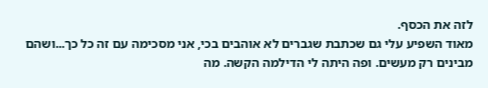לזה את הכסף.
מאוד השפיע עלי גם שכתבת שגברים לא אוהבים בכי, אני מסכימה עם זה כל כך...ושהם מבינים רק מעשים. ופה היתה לי הדילמה הקשה. מה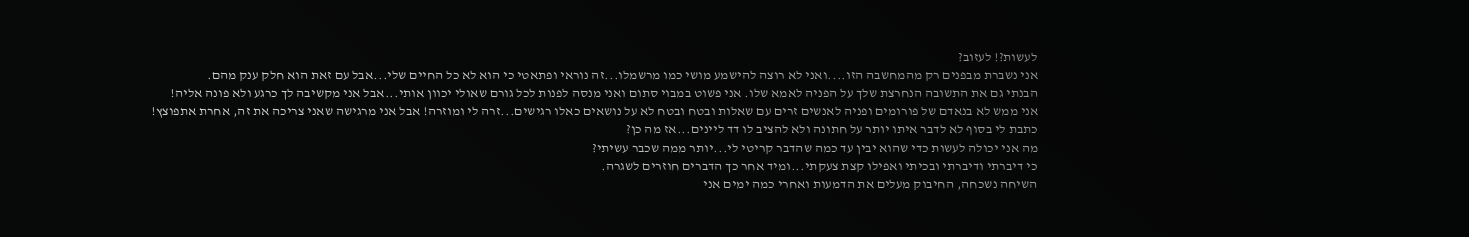לעשות?! לעזוב?
אני נשברת מבפנים רק מהמחשבה הזו....ואני לא רוצה להישמע מושי כמו מרשמלו...זה נוראי ופתאטי כי הוא לא כל החיים שלי...אבל עם זאת הוא חלק ענק מהם.
הבנתי גם את התשובה הנחרצת שלך על הפניה לאמא שלו. אני פשוט במבוי סתום ואני מנסה לפנות לכל גורם שאולי יכוון אותי...אבל אני מקשיבה לך כרגע ולא פונה אליה!
אני ממש לא בנאדם של פורומים ופניה לאנשים זרים עם שאלות ובטח ובטח לא על נושאים כאלו רגישים...זרה לי ומוזרה! אבל אני מרגישה שאני צריכה את זה, אחרת אתפוצץ!
כתבת לי בסוף לא לדבר איתו יותר על חתונה ולא להציב לו דד ליינים...אז מה כן?
מה אני יכולה לעשות כדי שהוא יבין עד כמה שהדבר קריטי לי...יותר ממה שכבר עשיתי?
כי דיברתי ודיברתי ובכיתי ואפילו קצת צעקתי...ומיד אחר כך הדברים חוזרים לשגרה.
השיחה נשכחה, החיבוק מעלים את הדמעות ואחרי כמה ימים אני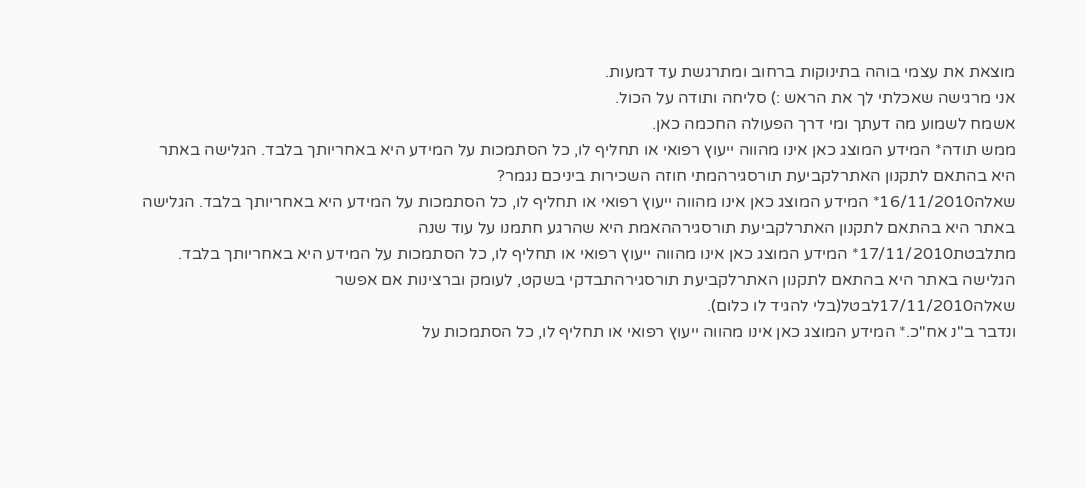מוצאת את עצמי בוהה בתינוקות ברחוב ומתרגשת עד דמעות.
אני מרגישה שאכלתי לך את הראש :) סליחה ותודה על הכול.
אשמח לשמוע מה דעתך ומי דרך הפעולה החכמה כאן.
ממש תודה* המידע המוצג כאן אינו מהווה ייעוץ רפואי או תחליף לו, כל הסתמכות על המידע היא באחריותך בלבד. הגלישה באתר היא בהתאם לתקנון האתרלקביעת תורסגירהמתי חוזה השכירות ביניכם נגמר?
שאלה16/11/2010* המידע המוצג כאן אינו מהווה ייעוץ רפואי או תחליף לו, כל הסתמכות על המידע היא באחריותך בלבד. הגלישה באתר היא בהתאם לתקנון האתרלקביעת תורסגירההאמת היא שהרגע חתמנו על עוד שנה
מתלבטת17/11/2010* המידע המוצג כאן אינו מהווה ייעוץ רפואי או תחליף לו, כל הסתמכות על המידע היא באחריותך בלבד. הגלישה באתר היא בהתאם לתקנון האתרלקביעת תורסגירהתבדקי בשקט, לעומק וברצינות אם אפשר
שאלה17/11/2010לבטל(בלי להגיד לו כלום).
ונדבר ב"נ אח"כ.* המידע המוצג כאן אינו מהווה ייעוץ רפואי או תחליף לו, כל הסתמכות על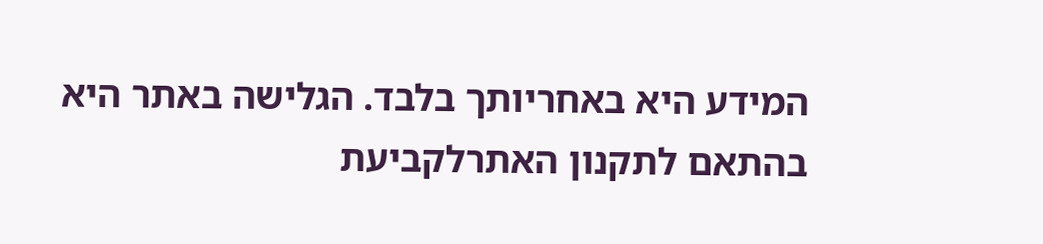המידע היא באחריותך בלבד. הגלישה באתר היא בהתאם לתקנון האתרלקביעת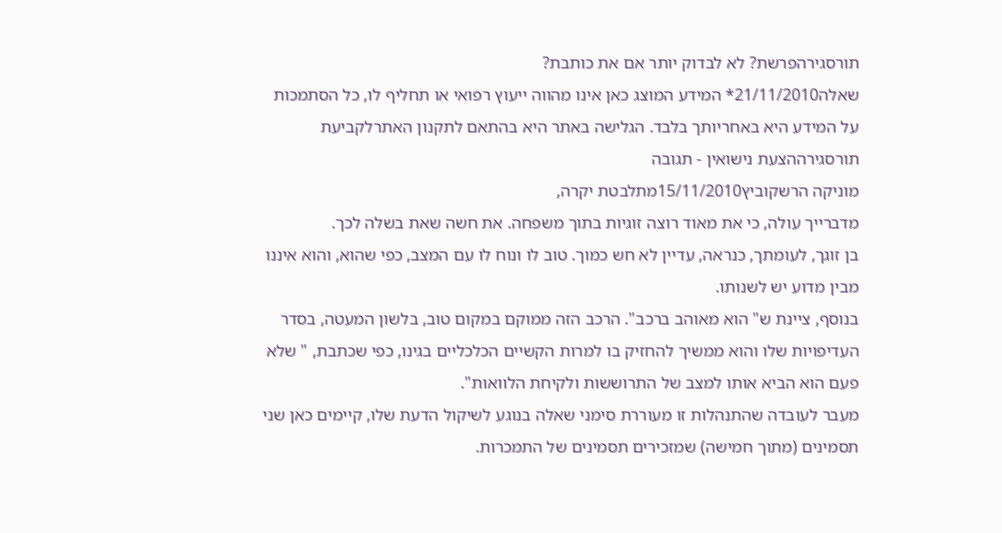תורסגירהפרשת? לא לבדוק יותר אם את כותבת?
שאלה21/11/2010* המידע המוצג כאן אינו מהווה ייעוץ רפואי או תחליף לו, כל הסתמכות על המידע היא באחריותך בלבד. הגלישה באתר היא בהתאם לתקנון האתרלקביעת תורסגירההצעת נישואין - תגובה
מוניקה הרשקוביץ15/11/2010מתלבטת יקרה,
מדברייך עולה, כי את מאוד רוצה זוגיות בתוך משפחה. את חשה שאת בשלה לכך.
בן זוגך, לעומתך, כנראה, עדיין לא חש כמוך. טוב לו ונוח לו עם המצב, כפי שהוא, והוא איננו מבין מדוע יש לשנותו.
בנוסף, ציינת ש" הוא מאוהב ברכב". הרכב הזה ממוקם במקום טוב, בלשון המעטה, בסדר העדיפויות שלו והוא ממשיך להחזיק בו למרות הקשיים הכלכליים בגינו, כפי שכתבת, " שלא פעם הוא הביא אותו למצב של התרוששות ולקיחת הלוואות".
מעבר לעובדה שהתנהלות זו מעוררת סימני שאלה בנוגע לשיקול הדעת שלו, קיימים כאן שני תסמינים (מתוך חמישה) שמזכירים תסמינים של התמכרות.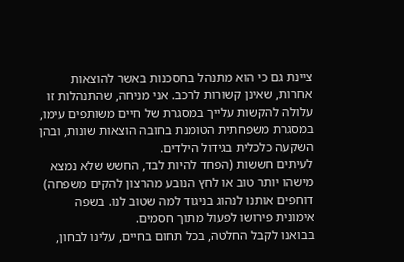ציינת גם כי הוא מתנהל בחסכנות באשר להוצאות אחרות, שאינן קשורות לרכב. אני מניחה, שהתנהלות זו עלולה להקשות עלייך במסגרת של חיים משותפים עימו, במסגרת משפחתית הטומנת בחובה הוצאות שונות, ובהן השקעה כלכלית בגידול הילדים.
לעיתים חששות (הפחד להיות לבד, החשש שלא נמצא מישהו יותר טוב או לחץ הנובע מהרצון להקים משפחה) דוחפים אותנו לנהוג בניגוד למה שטוב לנו. בשפה אימונית פירושו לפעול מתוך חסמים.
בבואנו לקבל החלטה, בכל תחום בחיים, עלינו לבחון,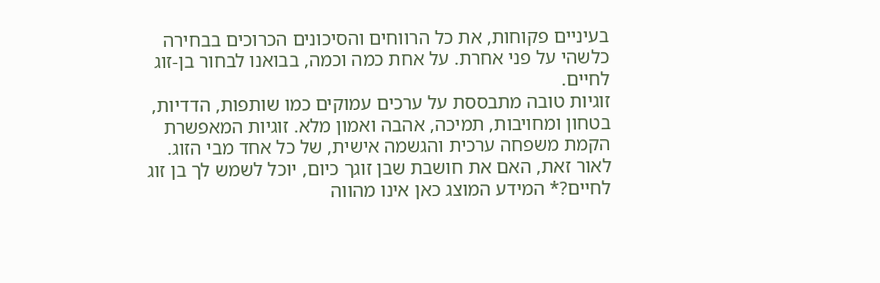בעיניים פקוחות, את כל הרווחים והסיכונים הכרוכים בבחירה כלשהי על פני אחרת. על אחת כמה וכמה, בבואנו לבחור בן-זוג לחיים.
זוגיות טובה מתבססת על ערכים עמוקים כמו שותפות, הדדיות, בטחון ומחויבות, תמיכה, אהבה ואמון מלא. זוגיות המאפשרת הקמת משפחה ערכית והגשמה אישית, של כל אחד מבי הזוג.
לאור זאת, האם את חושבת שבן זוגך כיום, יוכל לשמש לך בן זוג לחיים?* המידע המוצג כאן אינו מהווה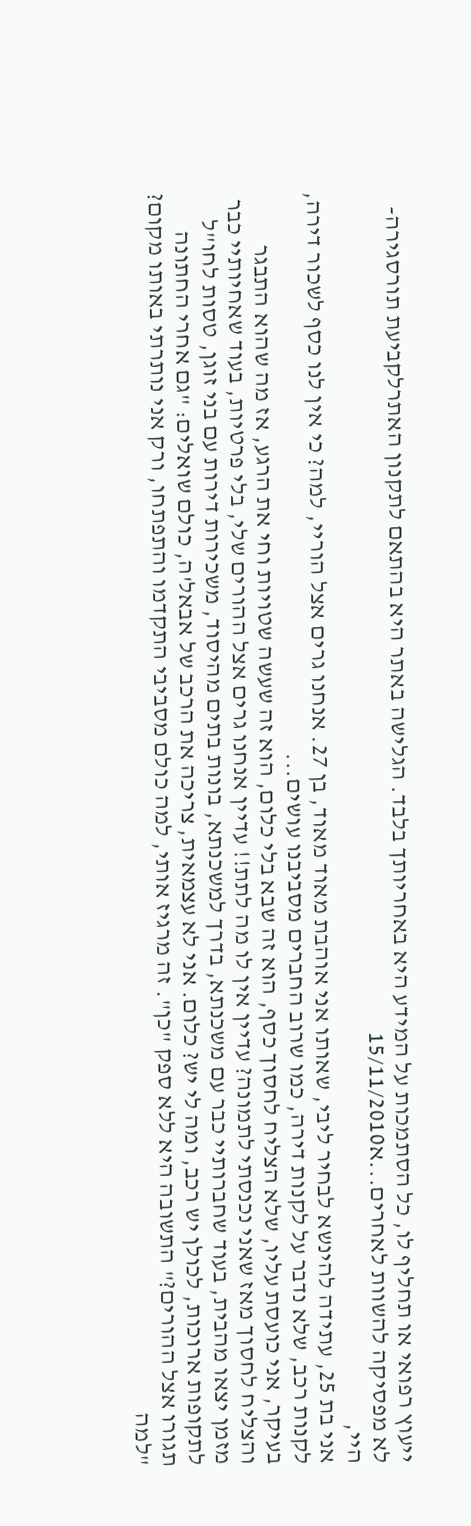ייעוץ רפואי או תחליף לו, כל הסתמכות על המידע היא באחריותך בלבד. הגלישה באתר היא בהתאם לתקנון האתרלקביעת תורסגירה- לא מפסיקה להשוות לאחרים...א15/11/2010
היי,
אני בת 25, עתידה להינשא לבחיר ליבי, שאותו אני אוהבת מאוד מאוד, בן 27. אנחנו גרים אצל הוריי, למה? כי אין לנו כסף לשכור דירה, לקנות רכב, שלא נדבר על לקנות דירה, כמו שרוב החברים מסביבנו עושים...
בעיקר, אני כועסת עליו, שלא הצליח לחסוך כסף, הוא זה שבא בלי כלום, הוא זה שעשה שטויות וחי את הרגע, אז מה שהוא התבגר והצליח לחסוך מאז שאני נכנסתי לתמונה? עדיין אין לו מה לתת!! עדיין אנחנו גרים אצל ההורים שלי, בלי פרטיות, בעוד שאחיותיי כבר מזמן יצאו מהבית, בעוד שחברותיי כבר עם משכנתא, בדרך למשכנתא, בונות בתים מהיסוד, משכירות דירות עם בני זוגן, טסות לחו"ל לתקופות ארוכות, לכולן יש רכב, ומה לי יש? כלום. אני לא עצמאית, צריכה את הרכב של אבאל'ה, כולם שואלים: "גם אחרי החתונה תגורו אצל ההורים?" התשובה היא ללא ספק "כן". זה מרגיז אותי, למה כולם מסביבי התקדמו והתפתחו, ורק אני נותרתי באותו מקום? "למה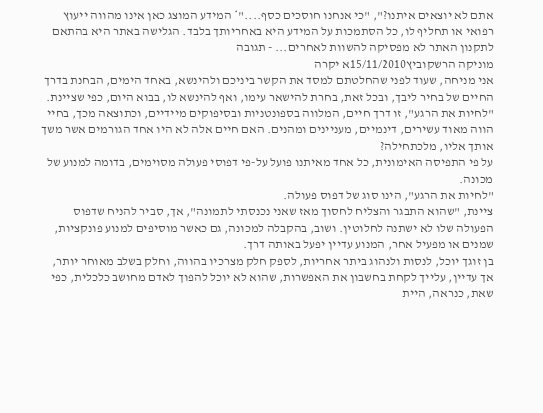אתם לא יוצאים איתנו?", "כי אנחנו חוסכים כסף...."* המידע המוצג כאן אינו מהווה ייעוץ רפואי או תחליף לו, כל הסתמכות על המידע היא באחריותך בלבד. הגלישה באתר היא בהתאם לתקנון האתר לא מפסיקה להשוות לאחרים... - תגובה
מוניקה הרשקוביץ15/11/2010א יקרה
אני מניחה, שעוד לפני שהחלטתם למסד את הקשר ביניכם ולהינשא, באחד הימים, הבחנת בדרך החיים של בחיר ליבך, ובכל זאת, בחרת להישאר עימו, ואף להינשא לו, בבוא היום, כפי שציינת.
"לחיות את הרגע", זו דרך חיים, המלווה בספונטניות ובסיפוקים מיידיים, וכתוצאה מכך, בחיי הווה מאוד עשירים, דינמיים, מעניינים ומהנים. האם חיים אלה לא היו אחד הגורמים אשר משך אותך אליו, מלכתחילה?
על פי התפיסה האימונית, כל אחד מאיתנו פועל על-פי דפוסי פעולה מסוימים, בדומה למנוע של מכונה.
"לחיות את הרגע", הינו סוג של דפוס פעולה.
ציינת, "שהוא התבגר והצליח לחסוך מאז שאני נכנסתי לתמונה", אך, סביר להניח שדפוס הפעולה שלו לא ישתנה לחלוטין. ושוב, בהקבלה למכונה, גם כאשר מוסיפים למנוע פונקציות, שמנים או מפעיל אחר, המנוע עדיין יפעל באותה דרך.
בן זוגך יוכל, לנסות ולנהוג ביתר אחריות, לספק חלק מצרכיו בהווה, וחלק בשלב מאוחר יותר, אך עדיין, עלייך לקחת בחשבון את האפשרות, שהוא לא יוכל להפוך לאדם מחושב כלכלית, כפי שאת, כנראה, היית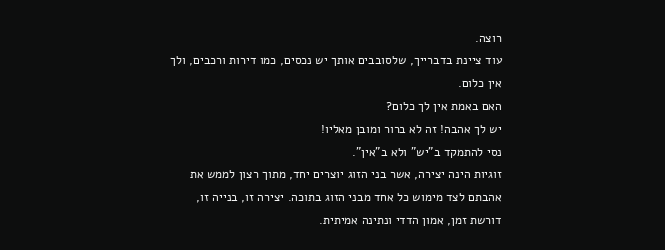רוצה.
עוד ציינת בדברייך, שלסובבים אותך יש נכסים, כמו דירות ורכבים, ולך אין כלום.
האם באמת אין לך כלום?
יש לך אהבה! זה לא ברור ומובן מאליו!
נסי להתמקד ב"יש" ולא ב"אין".
זוגיות הינה יצירה, אשר בני הזוג יוצרים יחד, מתוך רצון לממש את אהבתם לצד מימוש כל אחד מבני הזוג בתוכה. יצירה זו, בנייה זו, דורשת זמן, אמון הדדי ונתינה אמיתית.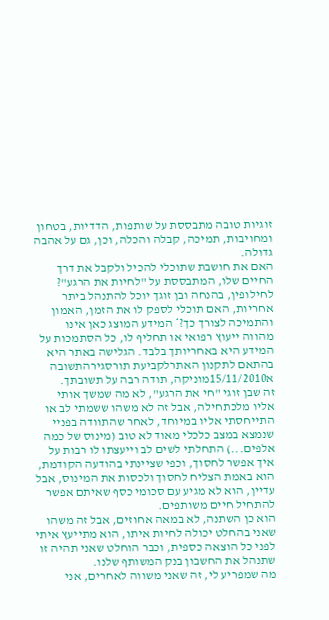זוגיות טובה מתבססת על שותפות, הדדיות, בטחון ומחויבות, תמיכה, קבלה והכלה, וכן, גם על אהבה גדולה.
האם את חושבת שתוכלי להכיל ולקבל את דרך החיים שלו, המתבססת על "לחיות את הרגע"?
לחילופין, בהנחה ובן זוגך יוכל להתנהל ביתר אחריות, האם תוכלי לספק לו את הזמן, האמון והתמיכה לצורך כך?* המידע המוצג כאן אינו מהווה ייעוץ רפואי או תחליף לו, כל הסתמכות על המידע היא באחריותך בלבד. הגלישה באתר היא בהתאם לתקנון האתרלקביעת תורסגירהתשובה
א15/11/2010מוניקה, תודה רבה על תשובתך.
זה שבן זוגי "חי את הרגע", לא מה שמשך אותי אליו מלכתחילה, אבל זה לא משהו ששמתי לב או התייחסתי אליו במיוחד, לאחר שהתוודה בפניי שנמצא במצב כלכלי מאוד לא טוב (מינוס של כמה אלפים...) התחלתי לשים לב וייעצתו לו רבות על איך אפשר לחסוך, וכפי שציינתי בהודעה הקודמת, הוא באמת הצליח לחסוך ולכסות את המינוס, אבל עדיין, הוא לא מגיע עם סכומי כסף שאיתם אפשר להתחיל חיים משותפים.
הוא כן השתנה, לא במאה אחוזים, אבל זה משהו שאני בהחלט יכולה לחיות איתו, הוא מתייעץ איתי לפני כל הוצאה כספית, וכבר הוחלט שאני תהיה זו שתנהל את החשבון בנק המשותף שלנו.
מה שמפריע לי, זה שאני משווה לאחרים, אני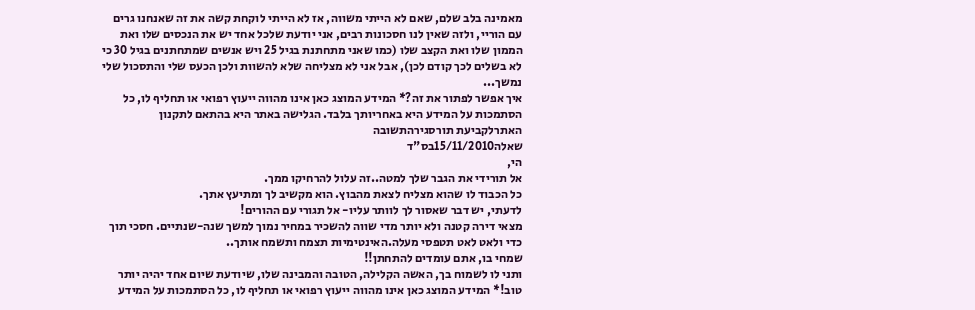מאמינה בלב שלם, שאם לא הייתי משווה, אז לא הייתי לוקחת קשה את זה שאנחנו גרים עם הוריי, ולזה שאין לנו חסכונות רבים, אני יודעת שלכל אחד יש את הנכסים שלו ואת הממון שלו ואת הקצב שלו (כמו שאני מתחתנת בגיל 25 ויש אנשים שמתחתנים בגיל 30 כי לא בשלים לכך קודם לכן), אבל אני לא מצליחה שלא להשוות ולכן הכעס שלי והתסכול שלי נמשך...
איך אפשר לפתור את זה?* המידע המוצג כאן אינו מהווה ייעוץ רפואי או תחליף לו, כל הסתמכות על המידע היא באחריותך בלבד. הגלישה באתר היא בהתאם לתקנון האתרלקביעת תורסגירהתשובה
שאלה15/11/2010בס"ד
הי,
אל תורידי את הגבר שלך למטה..זה עלול להרחיקו ממך.
כל הכבוד לו שהוא מצליח לצאת מהבוץ. הוא מקשיב לך ומתיעץ אתך.
לדעתי, יש דבר שאסור לך לוותר עליו- אל תגורי עם ההורים!
מצאי דירה קטנה ולא יותר מדי שווה להשכיר במחיר נמוך למשך שנה-שנתיים. חסכי תוך כדי ולאט לאט תטפסי מעלה.האינטימיות תצמח ותשמח אותך..
שמחי בו, אתם עומדים להתחתן!!
ותני לו לשמוח בך, האשה הקלילה, הטובה והמבינה שלו, שיודעת שיום אחד יהיה יותר טוב!* המידע המוצג כאן אינו מהווה ייעוץ רפואי או תחליף לו, כל הסתמכות על המידע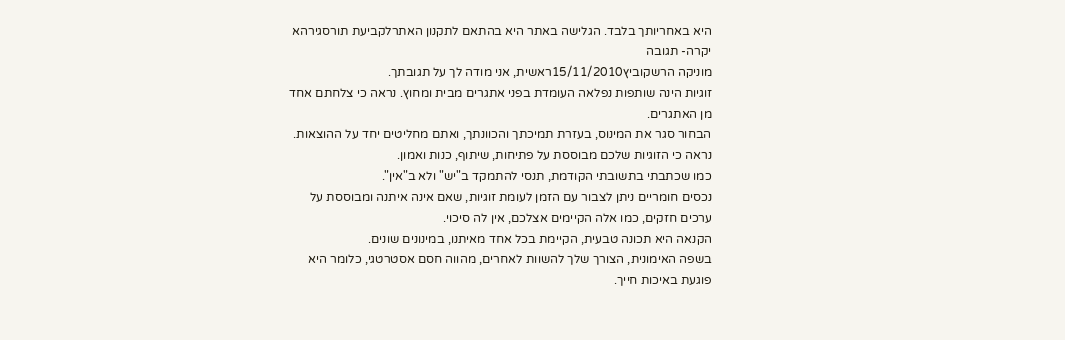היא באחריותך בלבד. הגלישה באתר היא בהתאם לתקנון האתרלקביעת תורסגירהא יקרה- תגובה
מוניקה הרשקוביץ15/11/2010ראשית, אני מודה לך על תגובתך.
זוגיות הינה שותפות נפלאה העומדת בפני אתגרים מבית ומחוץ. נראה כי צלחתם אחד מן האתגרים.
הבחור סגר את המינוס, בעזרת תמיכתך והכוונתך, ואתם מחליטים יחד על ההוצאות.
נראה כי הזוגיות שלכם מבוססת על פתיחות, שיתוף, כנות ואמון.
כמו שכתבתי בתשובתי הקודמת, תנסי להתמקד ב"יש" ולא ב"אין".
נכסים חומריים ניתן לצבור עם הזמן לעומת זוגיות, שאם אינה איתנה ומבוססת על ערכים חזקים, כמו אלה הקיימים אצלכם, אין לה סיכוי.
הקנאה היא תכונה טבעית, הקיימת בכל אחד מאיתנו, במינונים שונים.
בשפה האימונית, הצורך שלך להשוות לאחרים, מהווה חסם אסטרטגי, כלומר היא פוגעת באיכות חייך.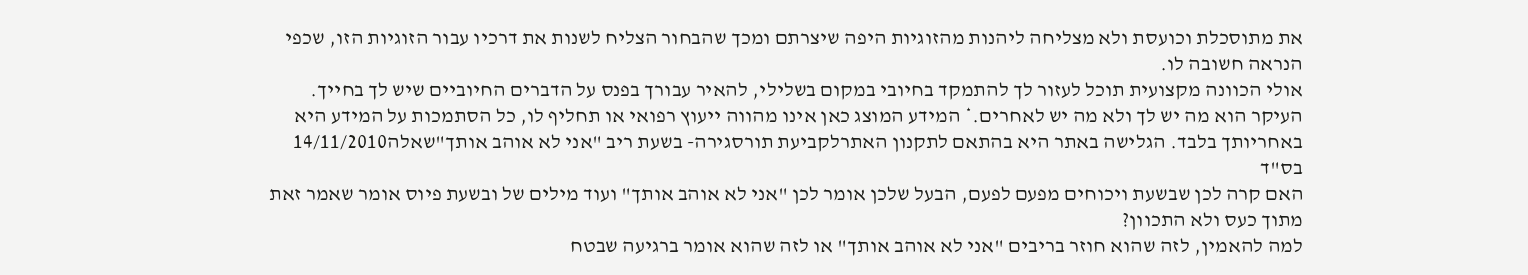את מתוסכלת וכועסת ולא מצליחה ליהנות מהזוגיות היפה שיצרתם ומכך שהבחור הצליח לשנות את דרכיו עבור הזוגיות הזו, שכפי הנראה חשובה לו.
אולי הכוונה מקצועית תוכל לעזור לך להתמקד בחיובי במקום בשלילי, להאיר עבורך בפנס על הדברים החיוביים שיש לך בחייך.
העיקר הוא מה יש לך ולא מה יש לאחרים.* המידע המוצג כאן אינו מהווה ייעוץ רפואי או תחליף לו, כל הסתמכות על המידע היא באחריותך בלבד. הגלישה באתר היא בהתאם לתקנון האתרלקביעת תורסגירה- בשעת ריב "אני לא אוהב אותך"שאלה14/11/2010
בס"ד
האם קרה לכן שבשעת ויכוחים מפעם לפעם, הבעל שלכן אומר לכן "אני לא אוהב אותך" ועוד מילים של ובשעת פיוס אומר שאמר זאת מתוך כעס ולא התכוון?
למה להאמין, לזה שהוא חוזר בריבים "אני לא אוהב אותך" או לזה שהוא אומר ברגיעה שבטח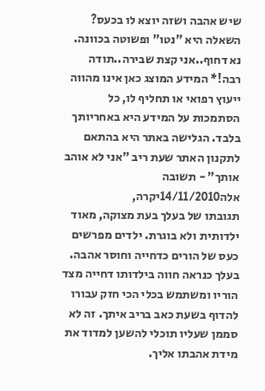שיש אהבה ושזה יוצא לו בכעס?
השאלה היא "נטו" ופשוטה בכוונה.
נא דחוף..אני קצת שבירה..תודה רבה!* המידע המוצג כאן אינו מהווה ייעוץ רפואי או תחליף לו, כל הסתמכות על המידע היא באחריותך בלבד. הגלישה באתר היא בהתאם לתקנון האתר שעת ריב "אני לא אוהב אותך" - תשובה
אלה14/11/2010יקרה,
תגובתו של בעלך בעת מצוקה, מאוד ילדותית ולא בוגרת. ילדים מפרשים כעס של הורים כדחייה וחוסר אהבה. בעלך כנראה חווה בילדותו דחייה מצד הוריו ומשתמש בכלי הכי חזק עבורו להדוף בשעת כאב בריב איתך. זה לא סממן שעליו תוכלי להשען למדוד את מידת אהבתו אליך.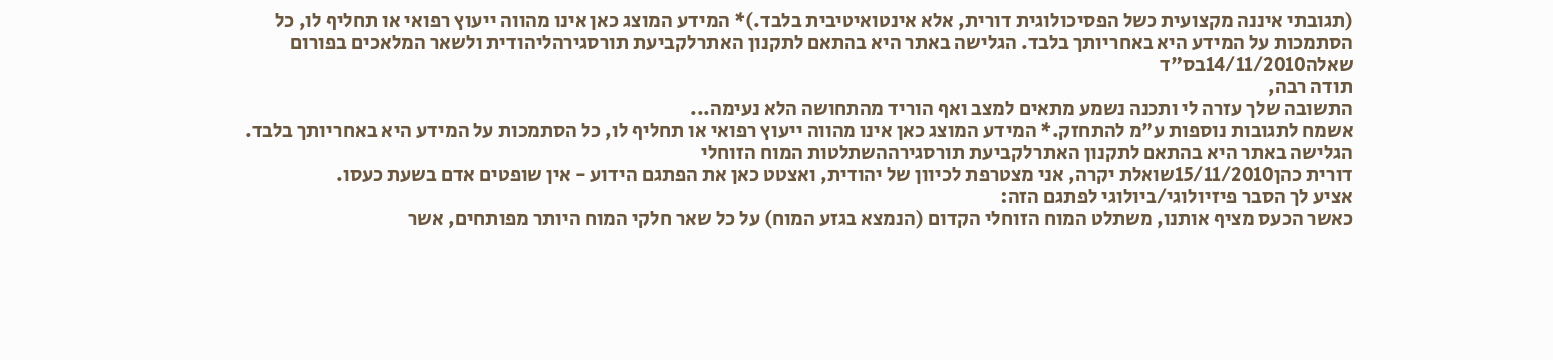(תגובתי איננה מקצועית כשל הפסיכולוגית דורית, אלא אינטואיטיבית בלבד.)* המידע המוצג כאן אינו מהווה ייעוץ רפואי או תחליף לו, כל הסתמכות על המידע היא באחריותך בלבד. הגלישה באתר היא בהתאם לתקנון האתרלקביעת תורסגירהליהודית ולשאר המלאכים בפורום
שאלה14/11/2010בס"ד
תודה רבה,
התשובה שלך עזרה לי ותכנה נשמע מתאים למצב ואף הוריד מהתחושה הלא נעימה...
אשמח לתגובות נוספות ע"מ להתחזק.* המידע המוצג כאן אינו מהווה ייעוץ רפואי או תחליף לו, כל הסתמכות על המידע היא באחריותך בלבד. הגלישה באתר היא בהתאם לתקנון האתרלקביעת תורסגירההשתלטות המוח הזוחלי
דורית כהן15/11/2010שואלת יקרה, אני מצטרפת לכיוון של יהודית, ואצטט כאן את הפתגם הידוע - אין שופטים אדם בשעת כעסו.
אציע לך הסבר פיזיולוגי/ביולוגי לפתגם הזה:
כאשר הכעס מציף אותנו, משתלט המוח הזוחלי הקדום (הנמצא בגזע המוח) על כל שאר חלקי המוח היותר מפותחים, אשר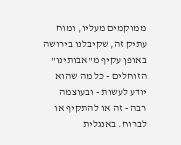ממוקמים מעליו, ומוח עתיק זה, שקיבלנו בירושה באופן עקיף מ"אבותינו" הזוחלים - כל מה שהוא יודע לעשות - ובעוצמה רבה - זה או להתקיף או לברוח. באנגלית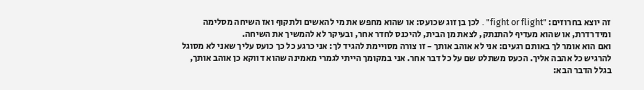זה יוצא בחרוזים: "fight or flight" . לכן בן זוג שכועס: או שהוא מחפש את מי להאשים ולתקוף ואז השיחה מסלימה ומידרדרת, או שהוא מעדיף להתנתק, לצאת מן הבית, להיכנס לחדר אחר, ובעיקר לא להמשיך את השיחה.
ואם הוא אומר לך באותם רגעים: אני לא אוהב אותך - זו צורה מסויימת להגיד לך: אני כרגע כל כך כועס עליך שאני לא מסוגל להרגיש כל אהבה אליך. הכעס משתלט שם על כל דבר אחר. אני במקומך הייתי לגמרי מאמינה שהוא דווקא כן אוהב אותך, בגלל הדבר הבא: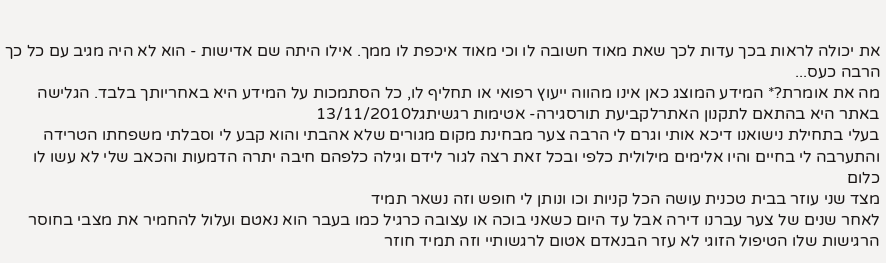את יכולה לראות בכך עדות לכך שאת מאוד חשובה לו וכי מאוד איכפת לו ממך. אילו היתה שם אדישות - הוא לא היה מגיב עם כל כך הרבה כעס...
מה את אומרת?* המידע המוצג כאן אינו מהווה ייעוץ רפואי או תחליף לו, כל הסתמכות על המידע היא באחריותך בלבד. הגלישה באתר היא בהתאם לתקנון האתרלקביעת תורסגירה- אטימות רגשיתגל13/11/2010
בעלי בתחילת נישואנו דיכא אותי וגרם לי הרבה צער מבחינת מקום מגורים שלא אהבתי והוא קבע לי וסבלתי משפחתו הטרידה והתערבה לי בחיים והיו אלימים מילולית כלפי ובכל זאת רצה לגור לידם וגילה כלפהם חיבה יתרה הדמעות והכאב שלי לא עשו לו כלום
מצד שני עוזר בבית טכנית עושה הכל קניות וכו ונותן לי חופש וזה נשאר תמיד
לאחר שנים של צער עברנו דירה אבל עד היום כשאני בוכה או עצובה כרגיל כמו בעבר הוא נאטם ועלול להחמיר את מצבי בחוסר הרגישות שלו הטיפול הזוגי לא עזר הבנאדם אטום לרגשותיי וזה תמיד חוזר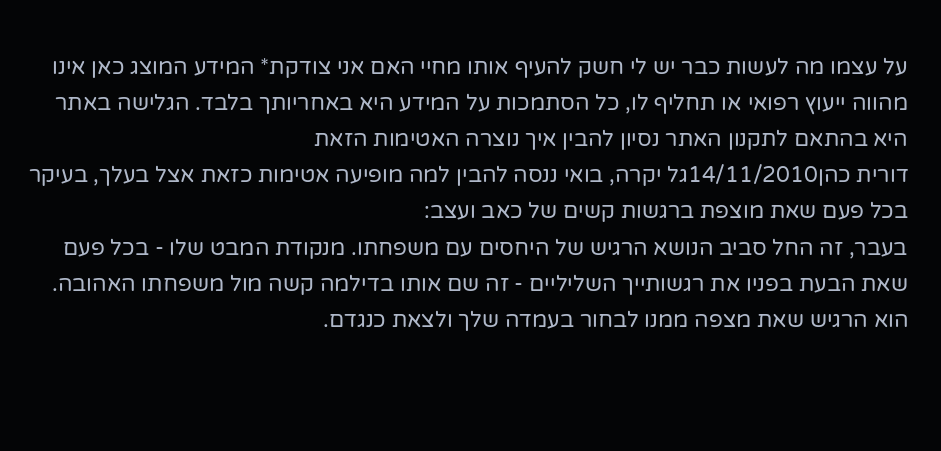על עצמו מה לעשות כבר יש לי חשק להעיף אותו מחיי האם אני צודקת* המידע המוצג כאן אינו מהווה ייעוץ רפואי או תחליף לו, כל הסתמכות על המידע היא באחריותך בלבד. הגלישה באתר היא בהתאם לתקנון האתר נסיון להבין איך נוצרה האטימות הזאת
דורית כהן14/11/2010גל יקרה, בואי ננסה להבין למה מופיעה אטימות כזאת אצל בעלך, בעיקר בכל פעם שאת מוצפת ברגשות קשים של כאב ועצב:
בעבר, זה החל סביב הנושא הרגיש של היחסים עם משפחתו. מנקודת המבט שלו - בכל פעם שאת הבעת בפניו את רגשותייך השליליים - זה שם אותו בדילמה קשה מול משפחתו האהובה. הוא הרגיש שאת מצפה ממנו לבחור בעמדה שלך ולצאת כנגדם.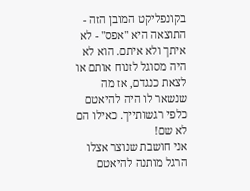בקונפליקט המובן הזה - התוצאה היא "אפס" - לא איתך ולא איתם. הוא לא היה מסוגל לזנוח אותם או לצאת כנגדם, אז מה שנשאר לו היה להיאטם כלפי רגשותייך. כאילו הם לא שם!
אני חושבת שנוצר אצלו הרגל מותנה להיאטם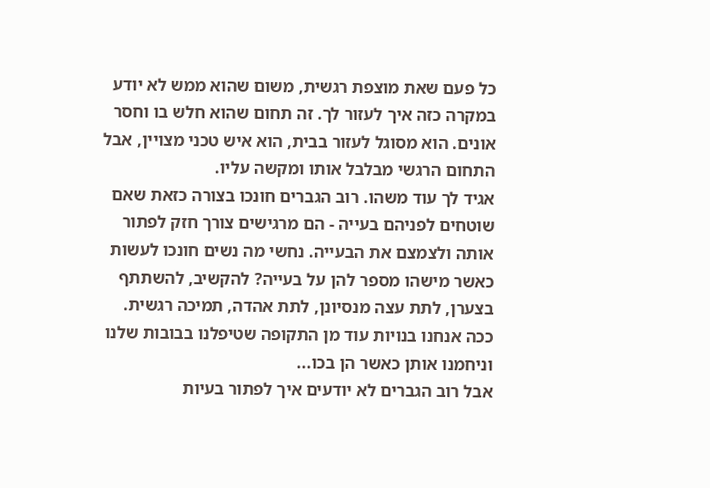כל פעם שאת מוצפת רגשית, משום שהוא ממש לא יודע במקרה כזה איך לעזור לך. זה תחום שהוא חלש בו וחסר אונים. הוא מסוגל לעזור בבית, הוא איש טכני מצויין, אבל התחום הרגשי מבלבל אותו ומקשה עליו.
אגיד לך עוד משהו. רוב הגברים חונכו בצורה כזאת שאם שוטחים לפניהם בעייה - הם מרגישים צורך חזק לפתור אותה ולצמצם את הבעייה. נחשי מה נשים חונכו לעשות כאשר מישהו מספר להן על בעייה? להקשיב, להשתתף בצערן, לתת עצה מנסיונן, לתת אהדה, תמיכה רגשית. ככה אנחנו בנויות עוד מן התקופה שטיפלנו בבובות שלנו וניחמנו אותן כאשר הן בכו...
אבל רוב הגברים לא יודעים איך לפתור בעיות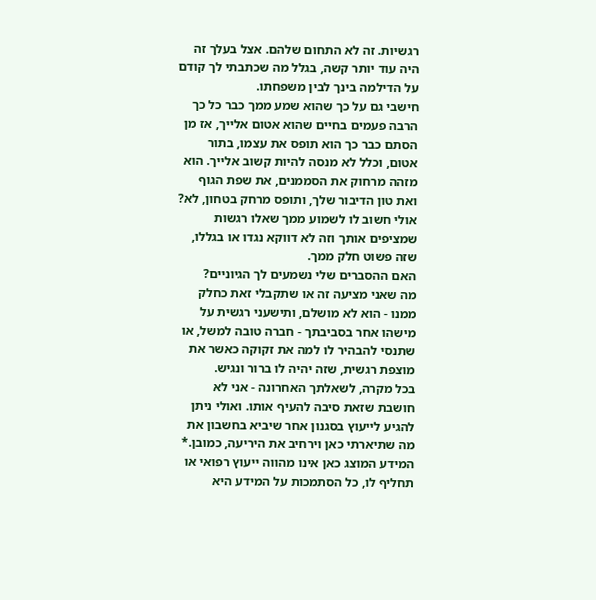רגשיות. זה לא התחום שלהם. אצל בעלך זה היה עוד יותר קשה, בגלל מה שכתבתי לך קודם על הדילמה בינך לבין משפחתו.
חישבי גם על כך שהוא שמע ממך כבר כל כך הרבה פעמים בחיים שהוא אטום אלייך, אז מן הסתם כבר כך הוא תופס את עצמו, בתור אטום, וכלל לא מנסה להיות קשוב אלייך. הוא מזהה מרחוק את הסממנים, את שפת הגוף ואת טון הדיבור שלך, ותופס מרחק בטחון, לא?
אולי חשוב לו לשמוע ממך שאלו רגשות שמציפים אותך וזה לא דווקא נגדו או בגללו, שזה פשוט חלק ממך.
האם ההסברים שלי נשמעים לך הגיוניים?
מה שאני מציעה זה או שתקבלי זאת כחלק ממנו - הוא לא מושלם, ותישעני רגשית על מישהו אחר בסביבתך - חברה טובה למשל, או שתנסי להבהיר לו למה את זקוקה כאשר את מוצפת רגשית, שזה יהיה לו ברור ונגיש.
בכל מקרה, לשאלתך האחרונה - אני לא חושבת שזאת סיבה להעיף אותו. ואולי ניתן להגיע לייעוץ בסגנון אחר שיביא בחשבון את מה שתיארתי כאן וירחיב את היריעה, כמובן.* המידע המוצג כאן אינו מהווה ייעוץ רפואי או תחליף לו, כל הסתמכות על המידע היא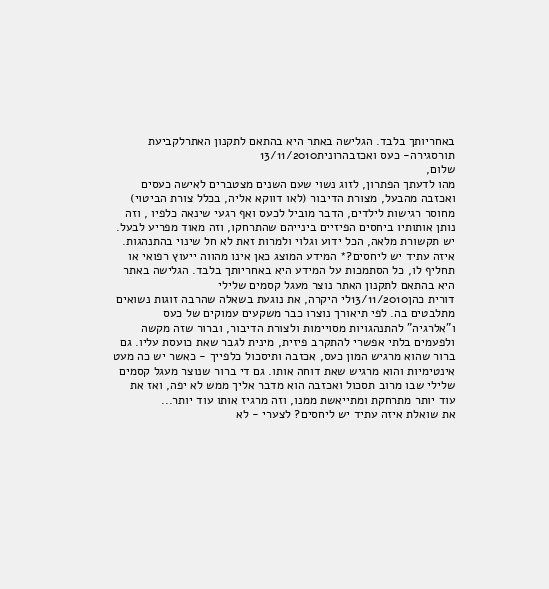באחריותך בלבד. הגלישה באתר היא בהתאם לתקנון האתרלקביעת תורסגירה- כעס ואכזבהרונית13/11/2010
שלום,
מהו לדעתך הפתרון, לזוג נשוי שעם השנים מצטברים לאישה כעסים ואכזבה מהבעל, מצורת הדיבור (לאו דווקא אליה, בכלל צורת הביטוי) מחוסר רגישות לילדים, הדבר מוביל לכעס ואף רגעי שינאה כלפיו , וזה נותן אותותיו ביחסים הפיזיים בינייהם שהתרחקו, וזה מאוד מפריע לבעל.
יש תקשורת מלאה, הכל ידוע וגלוי ולמרות זאת לא חל שינוי בהתנהגות.
איזה עתיד יש ליחסים?* המידע המוצג כאן אינו מהווה ייעוץ רפואי או תחליף לו, כל הסתמכות על המידע היא באחריותך בלבד. הגלישה באתר היא בהתאם לתקנון האתר נוצר מעגל קסמים שלילי
דורית כהן13/11/2010לי היקרה, את נוגעת בשאלה שהרבה זוגות נשואים מתלבטים בה. לפי תיאורך נוצרו כבר משקעים עמוקים של כעס ו"אלרגיה" להתנהגויות מסויימות ולצורת הדיבור, וברור שזה מקשה ולפעמים בלתי אפשרי להתקרב פיזית, מינית לגבר שאת כועסת עליו. גם ברור שהוא מרגיש המון כעס, אכזבה ותיסכול כלפייך - כאשר יש כה מעט אינטימיות והוא מרגיש שאת דוחה אותו. גם די ברור שנוצר מעגל קסמים שלילי שבו מרוב תסכול ואכזבה הוא מדבר אליך ממש לא יפה, ואז את עוד יותר מתרחקת ומתייאשת ממנו, וזה מרגיז אותו עוד יותר...
את שואלת איזה עתיד יש ליחסים? לצערי - לא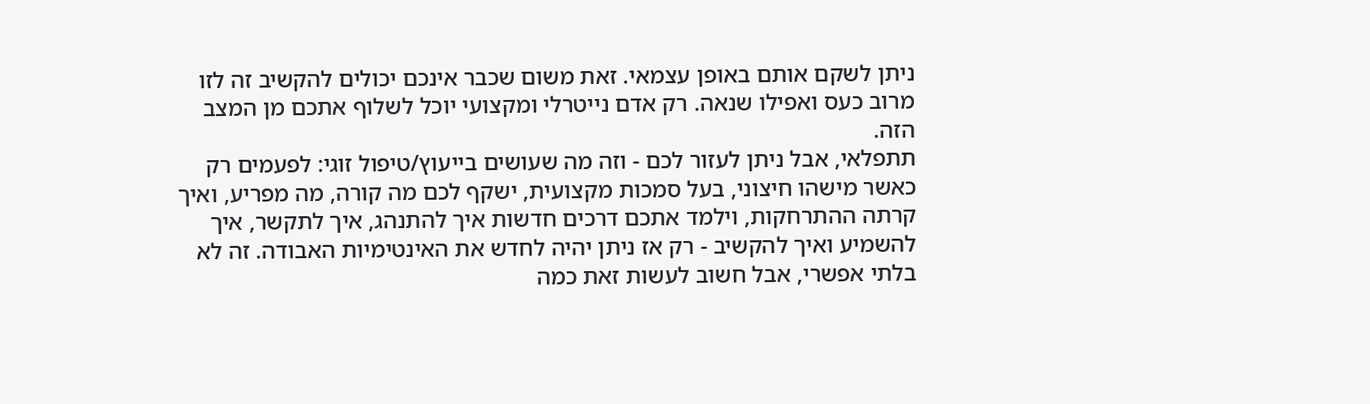ניתן לשקם אותם באופן עצמאי. זאת משום שכבר אינכם יכולים להקשיב זה לזו מרוב כעס ואפילו שנאה. רק אדם נייטרלי ומקצועי יוכל לשלוף אתכם מן המצב הזה.
תתפלאי, אבל ניתן לעזור לכם - וזה מה שעושים בייעוץ/טיפול זוגי: לפעמים רק כאשר מישהו חיצוני, בעל סמכות מקצועית, ישקף לכם מה קורה, מה מפריע, ואיך קרתה ההתרחקות, וילמד אתכם דרכים חדשות איך להתנהג, איך לתקשר, איך להשמיע ואיך להקשיב - רק אז ניתן יהיה לחדש את האינטימיות האבודה. זה לא בלתי אפשרי, אבל חשוב לעשות זאת כמה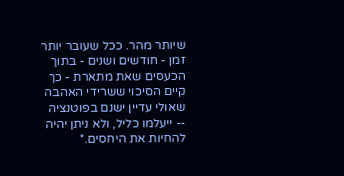שיותר מהר. ככל שעובר יותר זמן - חודשים ושנים - בתוך הכעסים שאת מתארת - כך קיים הסיכוי ששרידי האהבה שאולי עדיין ישנם בפוטנציה -- ייעלמו כליל, ולא ניתן יהיה להחיות את היחסים.*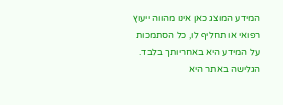המידע המוצג כאן אינו מהווה ייעוץ רפואי או תחליף לו, כל הסתמכות על המידע היא באחריותך בלבד. הגלישה באתר היא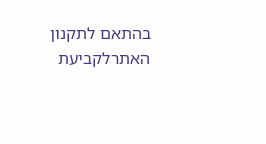בהתאם לתקנון האתרלקביעת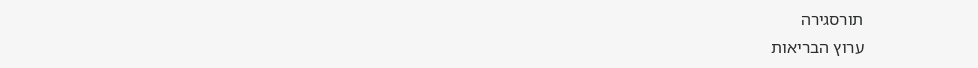תורסגירה
ערוץ הבריאות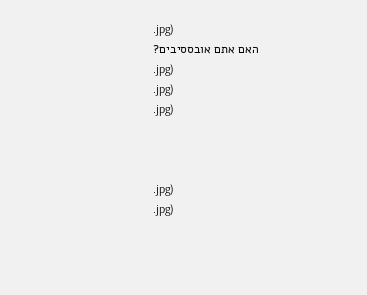.jpg)
האם אתם אובססיבים?
.jpg)
.jpg)
.jpg)



.jpg)
.jpg)